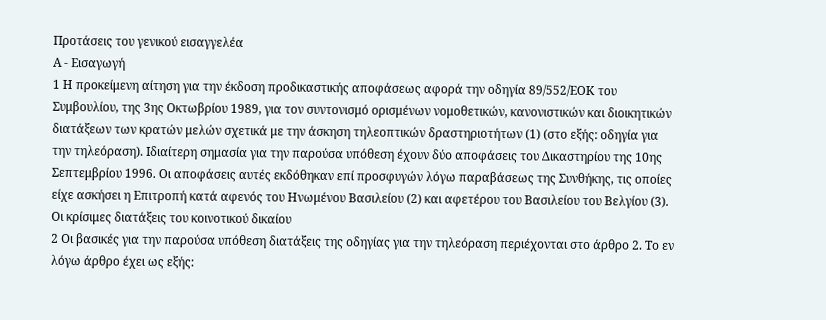Προτάσεις του γενικού εισαγγελέα
Α - Εισαγωγή
1 Η προκείμενη αίτηση για την έκδοση προδικαστικής αποφάσεως αφορά την οδηγία 89/552/ΕΟΚ του Συμβουλίου, της 3ης Οκτωβρίου 1989, για τον συντονισμό ορισμένων νομοθετικών, κανονιστικών και διοικητικών διατάξεων των κρατών μελών σχετικά με την άσκηση τηλεοπτικών δραστηριοτήτων (1) (στο εξής: οδηγία για την τηλεόραση). Ιδιαίτερη σημασία για την παρούσα υπόθεση έχουν δύο αποφάσεις του Δικαστηρίου της 10ης Σεπτεμβρίου 1996. Οι αποφάσεις αυτές εκδόθηκαν επί προσφυγών λόγω παραβάσεως της Συνθήκης, τις οποίες είχε ασκήσει η Επιτροπή κατά αφενός του Ηνωμένου Βασιλείου (2) και αφετέρου του Βασιλείου του Βελγίου (3).
Οι κρίσιμες διατάξεις του κοινοτικού δικαίου
2 Οι βασικές για την παρούσα υπόθεση διατάξεις της οδηγίας για την τηλεόραση περιέχονται στο άρθρο 2. Το εν λόγω άρθρο έχει ως εξής: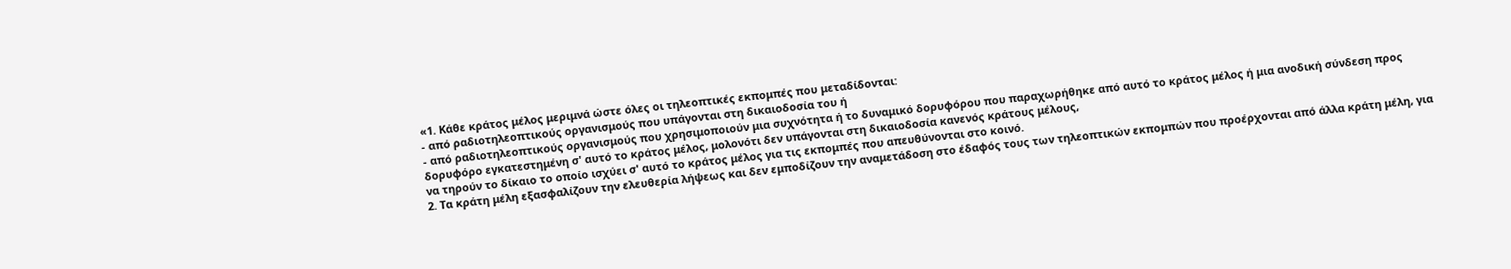«1. Κάθε κράτος μέλος μεριμνά ώστε όλες οι τηλεοπτικές εκπομπές που μεταδίδονται:
- από ραδιοτηλεοπτικούς οργανισμούς που υπάγονται στη δικαιοδοσία του ή
- από ραδιοτηλεοπτικούς οργανισμούς που χρησιμοποιούν μια συχνότητα ή το δυναμικό δορυφόρου που παραχωρήθηκε από αυτό το κράτος μέλος ή μια ανοδική σύνδεση προς δορυφόρο εγκατεστημένη σ' αυτό το κράτος μέλος, μολονότι δεν υπάγονται στη δικαιοδοσία κανενός κράτους μέλους,
να τηρούν το δίκαιο το οποίο ισχύει σ' αυτό το κράτος μέλος για τις εκπομπές που απευθύνονται στο κοινό.
2. Τα κράτη μέλη εξασφαλίζουν την ελευθερία λήψεως και δεν εμποδίζουν την αναμετάδοση στο έδαφός τους των τηλεοπτικών εκπομπών που προέρχονται από άλλα κράτη μέλη, για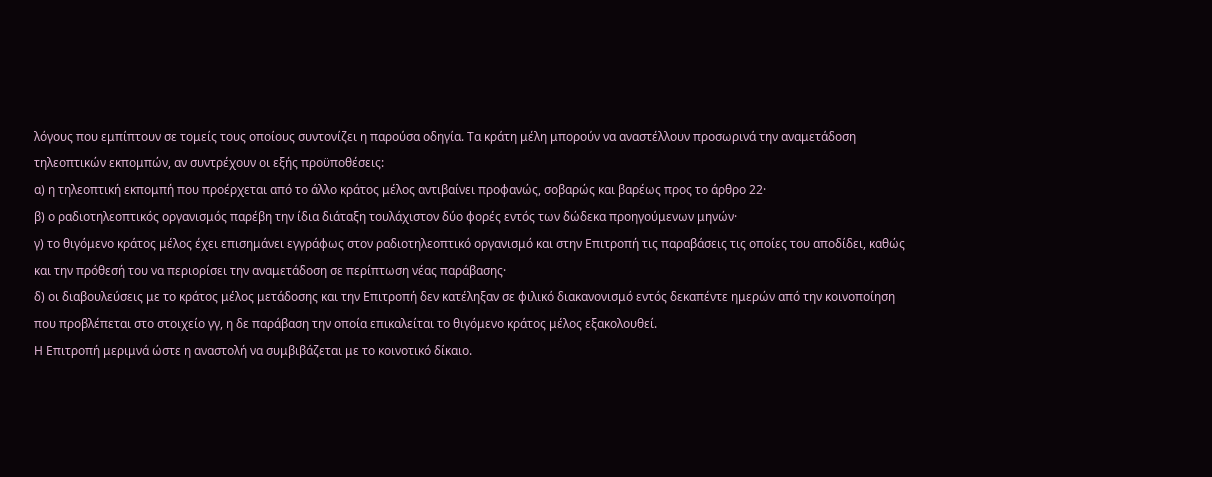λόγους που εμπίπτουν σε τομείς τους οποίους συντονίζει η παρούσα οδηγία. Τα κράτη μέλη μπορούν να αναστέλλουν προσωρινά την αναμετάδοση τηλεοπτικών εκπομπών, αν συντρέχουν οι εξής προϋποθέσεις:
α) η τηλεοπτική εκπομπή που προέρχεται από το άλλο κράτος μέλος αντιβαίνει προφανώς, σοβαρώς και βαρέως προς το άρθρο 22·
β) ο ραδιοτηλεοπτικός οργανισμός παρέβη την ίδια διάταξη τουλάχιστον δύο φορές εντός των δώδεκα προηγούμενων μηνών·
γ) το θιγόμενο κράτος μέλος έχει επισημάνει εγγράφως στον ραδιοτηλεοπτικό οργανισμό και στην Επιτροπή τις παραβάσεις τις οποίες του αποδίδει, καθώς και την πρόθεσή του να περιορίσει την αναμετάδοση σε περίπτωση νέας παράβασης·
δ) οι διαβουλεύσεις με το κράτος μέλος μετάδοσης και την Επιτροπή δεν κατέληξαν σε φιλικό διακανονισμό εντός δεκαπέντε ημερών από την κοινοποίηση που προβλέπεται στο στοιχείο γγ, η δε παράβαση την οποία επικαλείται το θιγόμενο κράτος μέλος εξακολουθεί.
Η Επιτροπή μεριμνά ώστε η αναστολή να συμβιβάζεται με το κοινοτικό δίκαιο.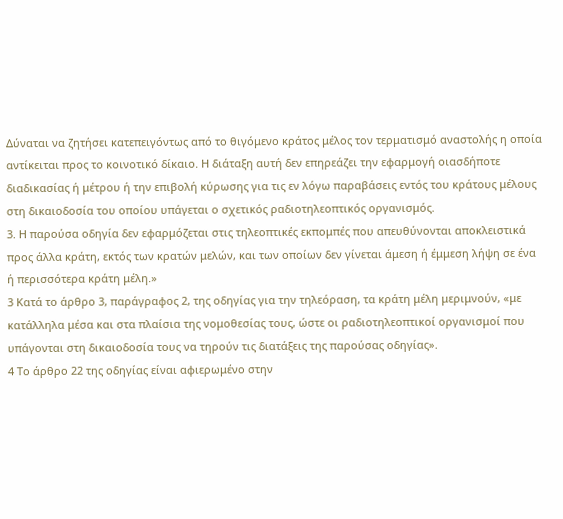Δύναται να ζητήσει κατεπειγόντως από το θιγόμενο κράτος μέλος τον τερματισμό αναστολής η οποία αντίκειται προς το κοινοτικό δίκαιο. Η διάταξη αυτή δεν επηρεάζει την εφαρμογή οιασδήποτε διαδικασίας ή μέτρου ή την επιβολή κύρωσης για τις εν λόγω παραβάσεις εντός του κράτους μέλους στη δικαιοδοσία του οποίου υπάγεται ο σχετικός ραδιοτηλεοπτικός οργανισμός.
3. Η παρούσα οδηγία δεν εφαρμόζεται στις τηλεοπτικές εκπομπές που απευθύνονται αποκλειστικά προς άλλα κράτη, εκτός των κρατών μελών, και των οποίων δεν γίνεται άμεση ή έμμεση λήψη σε ένα ή περισσότερα κράτη μέλη.»
3 Κατά το άρθρο 3, παράγραφος 2, της οδηγίας για την τηλεόραση, τα κράτη μέλη μεριμνούν, «με κατάλληλα μέσα και στα πλαίσια της νομοθεσίας τους, ώστε οι ραδιοτηλεοπτικοί οργανισμοί που υπάγονται στη δικαιοδοσία τους να τηρούν τις διατάξεις της παρούσας οδηγίας».
4 Το άρθρο 22 της οδηγίας είναι αφιερωμένο στην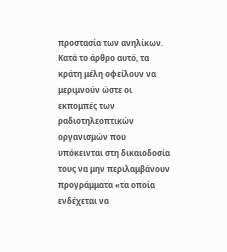προστασία των ανηλίκων. Κατά το άρθρο αυτό, τα κράτη μέλη οφείλουν να μεριμνούν ώστε οι εκπομπές των ραδιοτηλεοπτικών οργανισμών που υπόκεινται στη δικαιοδοσία τους να μην περιλαμβάνουν προγράμματα «τα οποία ενδέχεται να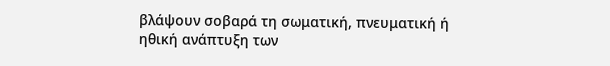βλάψουν σοβαρά τη σωματική, πνευματική ή ηθική ανάπτυξη των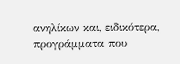ανηλίκων και, ειδικότερα, προγράμματα που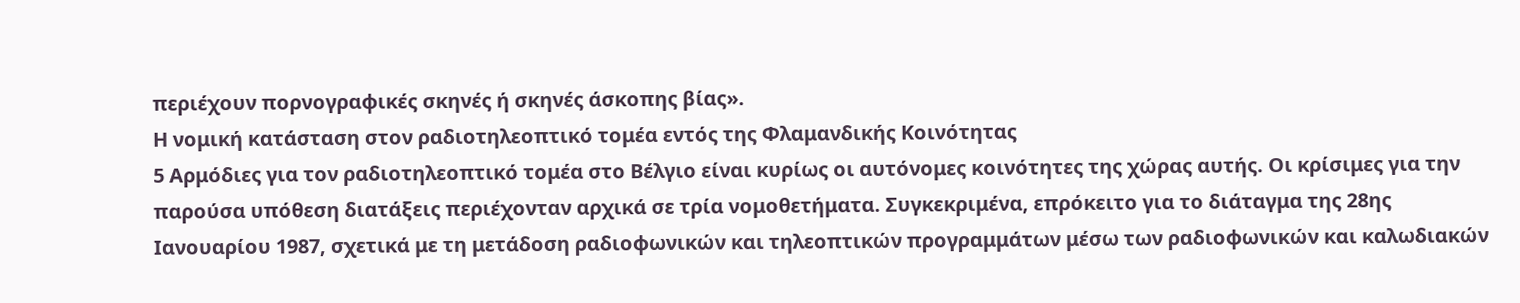περιέχουν πορνογραφικές σκηνές ή σκηνές άσκοπης βίας».
Η νομική κατάσταση στον ραδιοτηλεοπτικό τομέα εντός της Φλαμανδικής Κοινότητας
5 Αρμόδιες για τον ραδιοτηλεοπτικό τομέα στο Βέλγιο είναι κυρίως οι αυτόνομες κοινότητες της χώρας αυτής. Οι κρίσιμες για την παρούσα υπόθεση διατάξεις περιέχονταν αρχικά σε τρία νομοθετήματα. Συγκεκριμένα, επρόκειτο για το διάταγμα της 28ης Ιανουαρίου 1987, σχετικά με τη μετάδοση ραδιοφωνικών και τηλεοπτικών προγραμμάτων μέσω των ραδιοφωνικών και καλωδιακών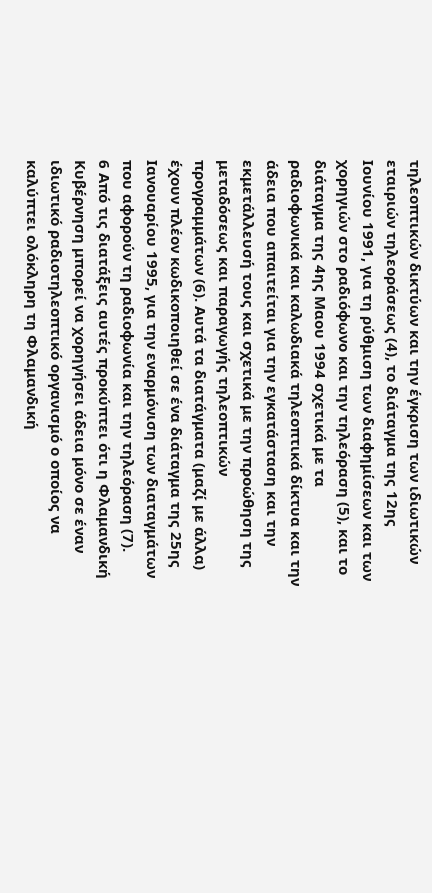τηλεοπτικών δικτύων και την έγκριση των ιδιωτικών εταιριών τηλεοράσεως (4), το διάταγμα της 12ης Ιουνίου 1991, για τη ρύθμιση των διαφημίσεων και των χορηγιών στο ραδιόφωνο και την τηλεόραση (5), και το διάταγμα της 4ης Μαου 1994 σχετικά με τα ραδιοφωνικά και καλωδιακά τηλεοπτικά δίκτυα και την άδεια που απαιτείται για την εγκατάσταση και την εκμετάλλευσή τους και σχετικά με την προώθηση της μεταδόσεως και παραγωγής τηλεοπτικών προγραμμάτων (6). Αυτά τα διατάγματα (μαζί με άλλα) έχουν πλέον κωδικοποιηθεί σε ένα διάταγμα της 25ης Ιανουαρίου 1995, για την εναρμόνιση των διαταγμάτων που αφορούν τη ραδιοφωνία και την τηλεόραση (7).
6 Από τις διατάξεις αυτές προκύπτει ότι η Φλαμανδική Κυβέρνηση μπορεί να χορηγήσει άδεια μόνο σε έναν ιδιωτικό ραδιοτηλεοπτικό οργανισμό ο οποίος να καλύπτει ολόκληρη τη Φλαμανδική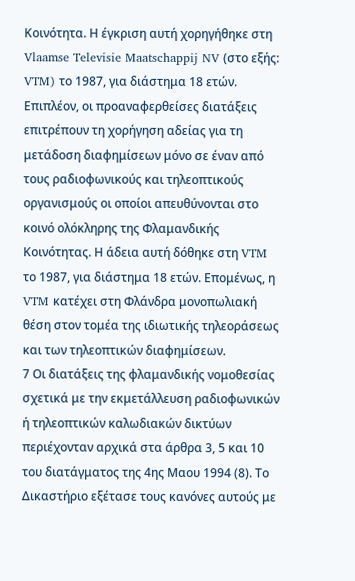Κοινότητα. Η έγκριση αυτή χορηγήθηκε στη Vlaamse Televisie Maatschappij NV (στο εξής: VTM) το 1987, για διάστημα 18 ετών. Επιπλέον, οι προαναφερθείσες διατάξεις επιτρέπουν τη χορήγηση αδείας για τη μετάδοση διαφημίσεων μόνο σε έναν από τους ραδιοφωνικούς και τηλεοπτικούς οργανισμούς οι οποίοι απευθύνονται στο κοινό ολόκληρης της Φλαμανδικής Κοινότητας. Η άδεια αυτή δόθηκε στη VTM το 1987, για διάστημα 18 ετών. Επομένως, η VTM κατέχει στη Φλάνδρα μονοπωλιακή θέση στον τομέα της ιδιωτικής τηλεοράσεως και των τηλεοπτικών διαφημίσεων.
7 Οι διατάξεις της φλαμανδικής νομοθεσίας σχετικά με την εκμετάλλευση ραδιοφωνικών ή τηλεοπτικών καλωδιακών δικτύων περιέχονταν αρχικά στα άρθρα 3, 5 και 10 του διατάγματος της 4ης Μαου 1994 (8). Το Δικαστήριο εξέτασε τους κανόνες αυτούς με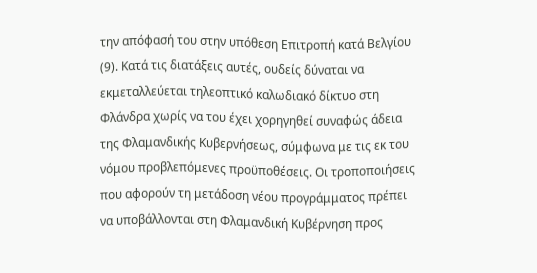την απόφασή του στην υπόθεση Επιτροπή κατά Βελγίου (9). Κατά τις διατάξεις αυτές, ουδείς δύναται να εκμεταλλεύεται τηλεοπτικό καλωδιακό δίκτυο στη Φλάνδρα χωρίς να του έχει χορηγηθεί συναφώς άδεια της Φλαμανδικής Κυβερνήσεως, σύμφωνα με τις εκ του νόμου προβλεπόμενες προϋποθέσεις. Οι τροποποιήσεις που αφορούν τη μετάδοση νέου προγράμματος πρέπει να υποβάλλoνται στη Φλαμανδική Κυβέρνηση προς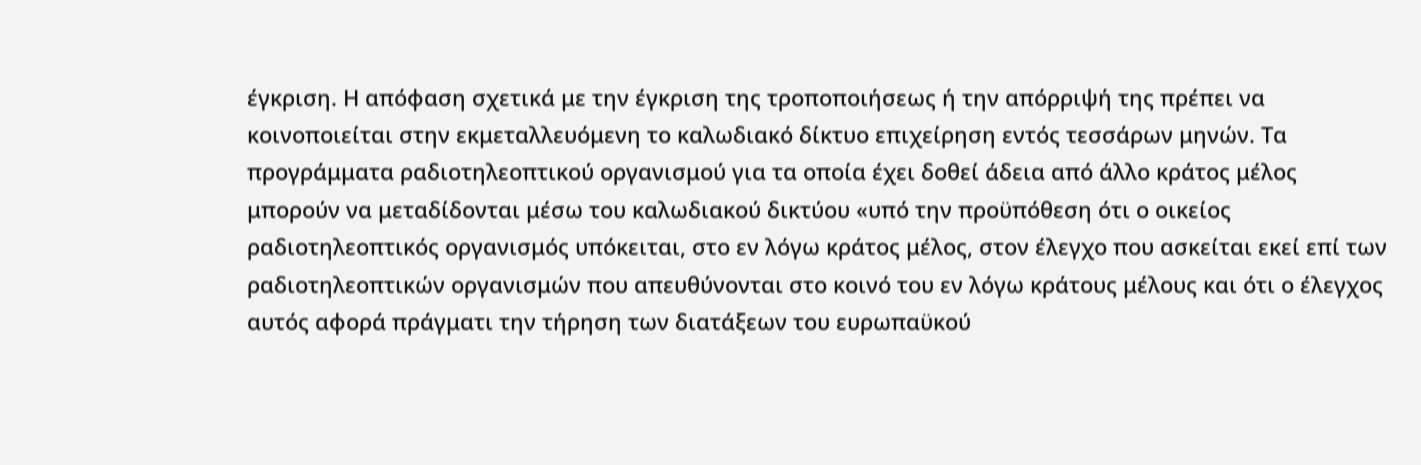έγκριση. Η απόφαση σχετικά με την έγκριση της τροποποιήσεως ή την απόρριψή της πρέπει να κοινοποιείται στην εκμεταλλευόμενη το καλωδιακό δίκτυο επιχείρηση εντός τεσσάρων μηνών. Τα προγράμματα ραδιοτηλεοπτικού οργανισμού για τα οποία έχει δοθεί άδεια από άλλο κράτος μέλος μπορούν να μεταδίδονται μέσω του καλωδιακού δικτύου «υπό την προϋπόθεση ότι ο οικείος ραδιοτηλεοπτικός οργανισμός υπόκειται, στο εν λόγω κράτος μέλος, στον έλεγχο που ασκείται εκεί επί των ραδιοτηλεοπτικών οργανισμών που απευθύνονται στο κοινό του εν λόγω κράτους μέλους και ότι ο έλεγχος αυτός αφορά πράγματι την τήρηση των διατάξεων του ευρωπαϋκού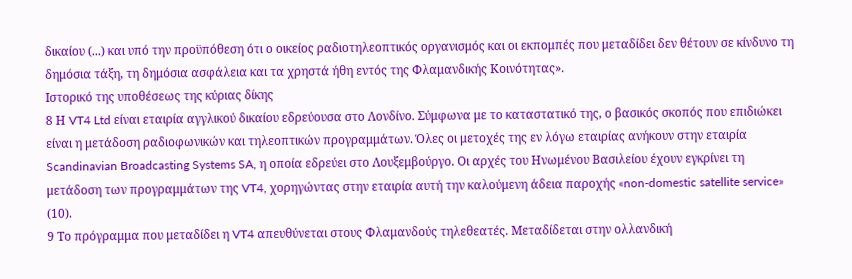δικαίου (...) και υπό την προϋπόθεση ότι ο οικείος ραδιοτηλεοπτικός οργανισμός και οι εκπομπές που μεταδίδει δεν θέτουν σε κίνδυνο τη δημόσια τάξη, τη δημόσια ασφάλεια και τα χρηστά ήθη εντός της Φλαμανδικής Κοινότητας».
Ιστορικό της υποθέσεως της κύριας δίκης
8 Η VT4 Ltd είναι εταιρία αγγλικού δικαίου εδρεύουσα στο Λονδίνο. Σύμφωνα με το καταστατικό της, ο βασικός σκοπός που επιδιώκει είναι η μετάδοση ραδιοφωνικών και τηλεοπτικών προγραμμάτων. Όλες οι μετοχές της εν λόγω εταιρίας ανήκουν στην εταιρία Scandinavian Broadcasting Systems SA, η οποία εδρεύει στο Λουξεμβούργο. Οι αρχές του Ηνωμένου Βασιλείου έχουν εγκρίνει τη μετάδοση των προγραμμάτων της VT4, χορηγώντας στην εταιρία αυτή την καλούμενη άδεια παροχής «non-domestic satellite service» (10).
9 Το πρόγραμμα που μεταδίδει η VT4 απευθύνεται στους Φλαμανδούς τηλεθεατές. Μεταδίδεται στην ολλανδική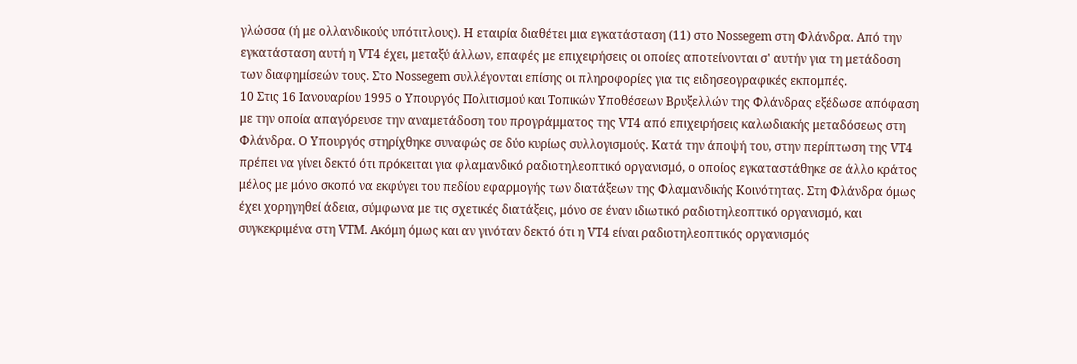γλώσσα (ή με ολλανδικούς υπότιτλους). Η εταιρία διαθέτει μια εγκατάσταση (11) στο Nossegem στη Φλάνδρα. Από την εγκατάσταση αυτή η VT4 έχει, μεταξύ άλλων, επαφές με επιχειρήσεις οι οποίες αποτείνονται σ' αυτήν για τη μετάδοση των διαφημίσεών τους. Στο Nossegem συλλέγονται επίσης οι πληροφορίες για τις ειδησεογραφικές εκπομπές.
10 Στις 16 Ιανουαρίου 1995 ο Υπουργός Πολιτισμού και Τοπικών Υποθέσεων Βρυξελλών της Φλάνδρας εξέδωσε απόφαση με την οποία απαγόρευσε την αναμετάδοση του προγράμματος της VT4 από επιχειρήσεις καλωδιακής μεταδόσεως στη Φλάνδρα. Ο Υπουργός στηρίχθηκε συναφώς σε δύο κυρίως συλλογισμούς. Κατά την άποψή του, στην περίπτωση της VT4 πρέπει να γίνει δεκτό ότι πρόκειται για φλαμανδικό ραδιοτηλεοπτικό οργανισμό, ο οποίος εγκαταστάθηκε σε άλλο κράτος μέλος με μόνο σκοπό να εκφύγει του πεδίου εφαρμογής των διατάξεων της Φλαμανδικής Κοινότητας. Στη Φλάνδρα όμως έχει χορηγηθεί άδεια, σύμφωνα με τις σχετικές διατάξεις, μόνο σε έναν ιδιωτικό ραδιοτηλεοπτικό οργανισμό, και συγκεκριμένα στη VTM. Ακόμη όμως και αν γινόταν δεκτό ότι η VT4 είναι ραδιοτηλεοπτικός οργανισμός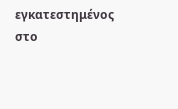εγκατεστημένος στο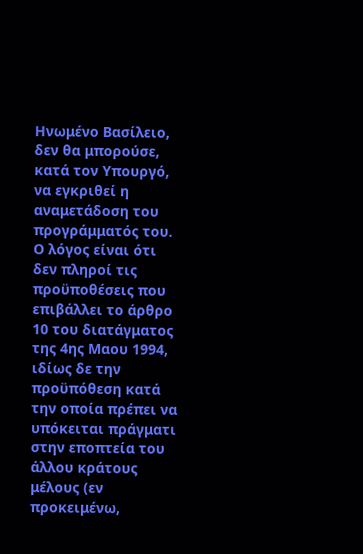Ηνωμένο Βασίλειο, δεν θα μπορούσε, κατά τον Υπουργό, να εγκριθεί η αναμετάδοση του προγράμματός του. Ο λόγος είναι ότι δεν πληροί τις προϋποθέσεις που επιβάλλει το άρθρο 10 του διατάγματος της 4ης Μαου 1994, ιδίως δε την προϋπόθεση κατά την οποία πρέπει να υπόκειται πράγματι στην εποπτεία του άλλου κράτους μέλους (εν προκειμένω,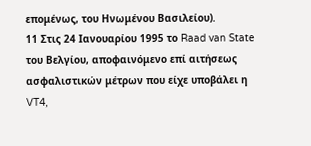επομένως, του Ηνωμένου Βασιλείου).
11 Στις 24 Ιανουαρίου 1995 το Raad van State του Βελγίου, αποφαινόμενο επί αιτήσεως ασφαλιστικών μέτρων που είχε υποβάλει η VT4,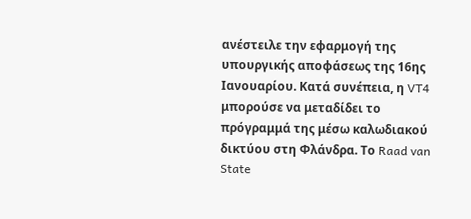ανέστειλε την εφαρμογή της υπουργικής αποφάσεως της 16ης Ιανουαρίου. Κατά συνέπεια, η VT4 μπορούσε να μεταδίδει το πρόγραμμά της μέσω καλωδιακού δικτύου στη Φλάνδρα. Το Raad van State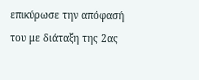επικύρωσε την απόφασή του με διάταξη της 2ας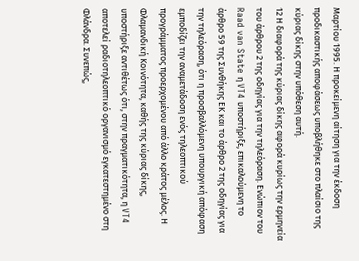Μαρτίου 1995. Η προκείμενη αίτηση για την έκδοση προδικαστικής αποφάσεως υποβλήθηκε στο πλαίσιο της κύριας δίκης στην υπόθεση αυτή.
12 Η διαφορά της κύριας δίκης αφορά κυρίως την ερμηνεία του άρθρου 2 της οδηγίας για την τηλεόραση. Ενώπιον του Raad van State η VT4 υποστήριξε, επικαλούμενη το άρθρο 59 της Συνθήκης ΕΚ και το άρθρο 2 της οδηγίας για την τηλεόραση, ότι η προσβαλλόμενη υπουργική απόφαση εμποδίζει την αναμετάδοση ενός τηλεοπτικού προγράμματος προερχομένου από άλλο κράτος μέλος. Η Φλαμανδική Κοινότητα, καθής της κύριας δίκης, υποστήριξε αντιθέτως ότι, στην πραγματικότητα, η VT4 αποτελεί ραδιοτηλεοπτικό οργανισμό εγκατεστημένο στη Φλάνδρα. Συνεπώς,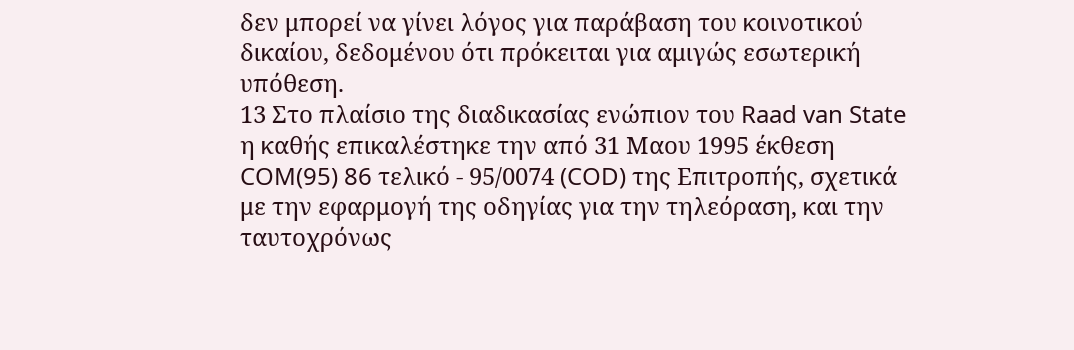δεν μπορεί να γίνει λόγος για παράβαση του κοινοτικού δικαίου, δεδομένου ότι πρόκειται για αμιγώς εσωτερική υπόθεση.
13 Στο πλαίσιο της διαδικασίας ενώπιον του Raad van State η καθής επικαλέστηκε την από 31 Μαου 1995 έκθεση COM(95) 86 τελικό - 95/0074 (COD) της Επιτροπής, σχετικά με την εφαρμογή της οδηγίας για την τηλεόραση, και την ταυτοχρόνως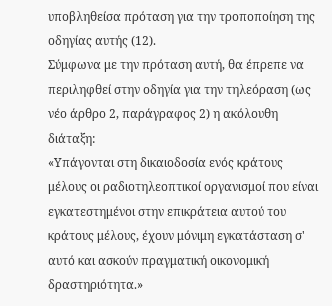υποβληθείσα πρόταση για την τροποποίηση της οδηγίας αυτής (12).
Σύμφωνα με την πρόταση αυτή, θα έπρεπε να περιληφθεί στην οδηγία για την τηλεόραση (ως νέο άρθρο 2, παράγραφος 2) η ακόλουθη διάταξη:
«Υπάγονται στη δικαιοδοσία ενός κράτους μέλους οι ραδιοτηλεοπτικοί οργανισμοί που είναι εγκατεστημένοι στην επικράτεια αυτού του κράτους μέλους, έχουν μόνιμη εγκατάσταση σ' αυτό και ασκούν πραγματική οικονομική δραστηριότητα.»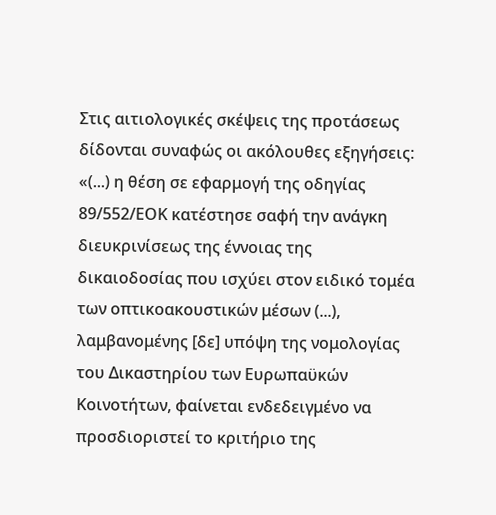Στις αιτιολογικές σκέψεις της προτάσεως δίδονται συναφώς οι ακόλουθες εξηγήσεις:
«(...) η θέση σε εφαρμογή της οδηγίας 89/552/ΕΟΚ κατέστησε σαφή την ανάγκη διευκρινίσεως της έννοιας της δικαιοδοσίας που ισχύει στον ειδικό τομέα των οπτικοακουστικών μέσων (...), λαμβανομένης [δε] υπόψη της νομολογίας του Δικαστηρίου των Ευρωπαϋκών Κοινοτήτων, φαίνεται ενδεδειγμένο να προσδιοριστεί το κριτήριο της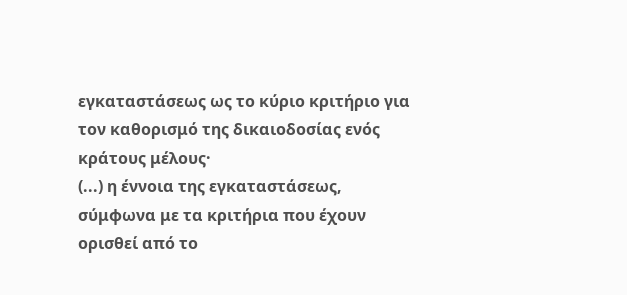εγκαταστάσεως ως το κύριο κριτήριο για τον καθορισμό της δικαιοδοσίας ενός κράτους μέλους·
(...) η έννοια της εγκαταστάσεως, σύμφωνα με τα κριτήρια που έχουν ορισθεί από το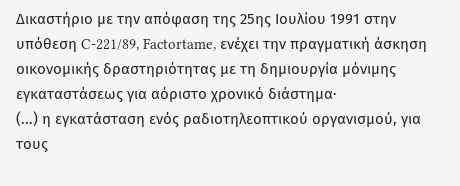Δικαστήριο με την απόφαση της 25ης Ιουλίου 1991 στην υπόθεση C-221/89, Factortame, ενέχει την πραγματική άσκηση οικονομικής δραστηριότητας με τη δημιουργία μόνιμης εγκαταστάσεως για αόριστο χρονικό διάστημα·
(...) η εγκατάσταση ενός ραδιοτηλεοπτικού οργανισμού, για τους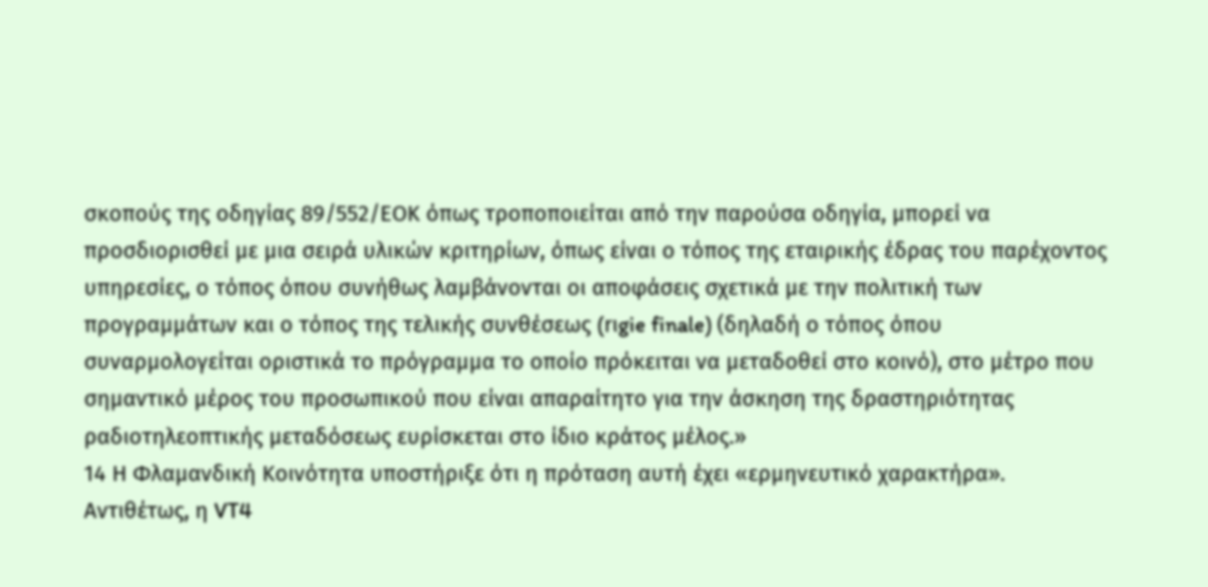σκοπούς της οδηγίας 89/552/ΕΟΚ όπως τροποποιείται από την παρούσα οδηγία, μπορεί να προσδιορισθεί με μια σειρά υλικών κριτηρίων, όπως είναι ο τόπος της εταιρικής έδρας του παρέχοντος υπηρεσίες, ο τόπος όπου συνήθως λαμβάνονται οι αποφάσεις σχετικά με την πολιτική των προγραμμάτων και ο τόπος της τελικής συνθέσεως (rιgie finale) (δηλαδή ο τόπος όπου συναρμολογείται οριστικά το πρόγραμμα το οποίο πρόκειται να μεταδοθεί στο κοινό), στο μέτρο που σημαντικό μέρος του προσωπικού που είναι απαραίτητο για την άσκηση της δραστηριότητας ραδιοτηλεοπτικής μεταδόσεως ευρίσκεται στο ίδιο κράτος μέλος.»
14 Η Φλαμανδική Κοινότητα υποστήριξε ότι η πρόταση αυτή έχει «ερμηνευτικό χαρακτήρα». Αντιθέτως, η VT4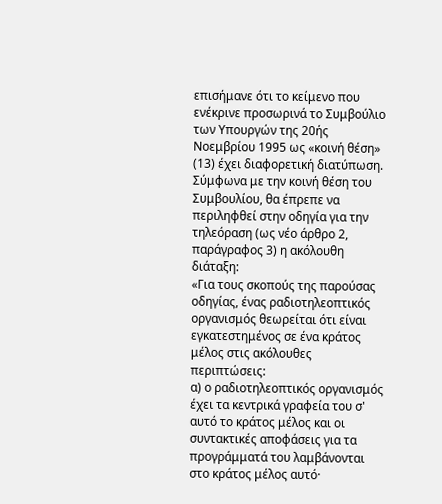επισήμανε ότι το κείμενο που ενέκρινε προσωρινά το Συμβούλιο των Υπουργών της 20ής Νοεμβρίου 1995 ως «κοινή θέση» (13) έχει διαφορετική διατύπωση.
Σύμφωνα με την κοινή θέση του Συμβουλίου, θα έπρεπε να περιληφθεί στην οδηγία για την τηλεόραση (ως νέο άρθρο 2, παράγραφος 3) η ακόλουθη διάταξη:
«Για τους σκοπούς της παρούσας οδηγίας, ένας ραδιοτηλεοπτικός οργανισμός θεωρείται ότι είναι εγκατεστημένος σε ένα κράτος μέλος στις ακόλουθες περιπτώσεις:
α) ο ραδιοτηλεοπτικός οργανισμός έχει τα κεντρικά γραφεία του σ' αυτό το κράτος μέλος και οι συντακτικές αποφάσεις για τα προγράμματά του λαμβάνονται στο κράτος μέλος αυτό·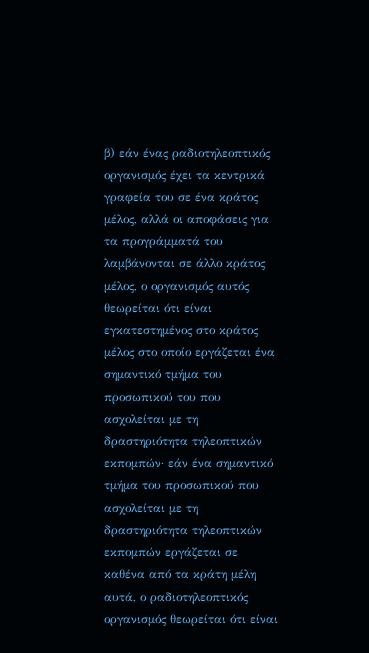β) εάν ένας ραδιοτηλεοπτικός οργανισμός έχει τα κεντρικά γραφεία του σε ένα κράτος μέλος, αλλά οι αποφάσεις για τα προγράμματά του λαμβάνονται σε άλλο κράτος μέλος, ο οργανισμός αυτός θεωρείται ότι είναι εγκατεστημένος στο κράτος μέλος στο οποίο εργάζεται ένα σημαντικό τμήμα του προσωπικού του που ασχολείται με τη δραστηριότητα τηλεοπτικών εκπομπών· εάν ένα σημαντικό τμήμα του προσωπικού που ασχολείται με τη δραστηριότητα τηλεοπτικών εκπομπών εργάζεται σε καθένα από τα κράτη μέλη αυτά, ο ραδιοτηλεοπτικός οργανισμός θεωρείται ότι είναι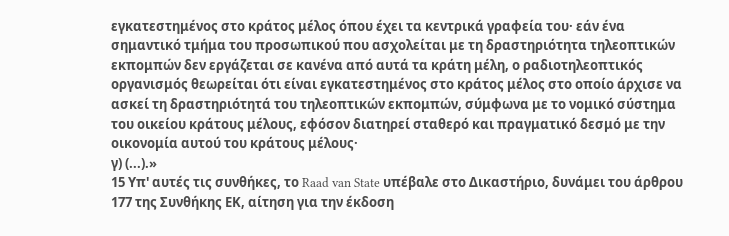εγκατεστημένος στο κράτος μέλος όπου έχει τα κεντρικά γραφεία του· εάν ένα σημαντικό τμήμα του προσωπικού που ασχολείται με τη δραστηριότητα τηλεοπτικών εκπομπών δεν εργάζεται σε κανένα από αυτά τα κράτη μέλη, ο ραδιοτηλεοπτικός οργανισμός θεωρείται ότι είναι εγκατεστημένος στο κράτος μέλος στο οποίο άρχισε να ασκεί τη δραστηριότητά του τηλεοπτικών εκπομπών, σύμφωνα με το νομικό σύστημα του οικείου κράτους μέλους, εφόσον διατηρεί σταθερό και πραγματικό δεσμό με την οικονομία αυτού του κράτους μέλους·
γ) (...).»
15 Υπ' αυτές τις συνθήκες, το Raad van State υπέβαλε στο Δικαστήριο, δυνάμει του άρθρου 177 της Συνθήκης ΕΚ, αίτηση για την έκδοση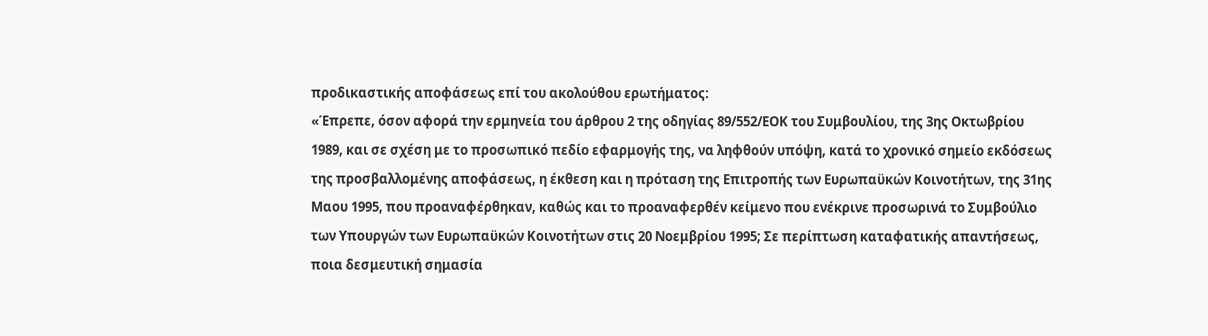προδικαστικής αποφάσεως επί του ακολούθου ερωτήματος:
«Έπρεπε, όσον αφορά την ερμηνεία του άρθρου 2 της οδηγίας 89/552/ΕΟΚ του Συμβουλίου, της 3ης Οκτωβρίου 1989, και σε σχέση με το προσωπικό πεδίο εφαρμογής της, να ληφθούν υπόψη, κατά το χρονικό σημείο εκδόσεως της προσβαλλομένης αποφάσεως, η έκθεση και η πρόταση της Επιτροπής των Ευρωπαϋκών Κοινοτήτων, της 31ης Μαου 1995, που προαναφέρθηκαν, καθώς και το προαναφερθέν κείμενο που ενέκρινε προσωρινά το Συμβούλιο των Υπουργών των Ευρωπαϋκών Κοινοτήτων στις 20 Νοεμβρίου 1995; Σε περίπτωση καταφατικής απαντήσεως, ποια δεσμευτική σημασία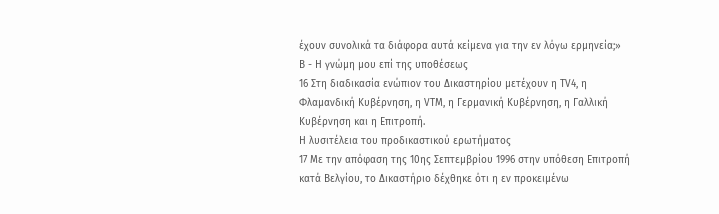έχουν συνολικά τα διάφορα αυτά κείμενα για την εν λόγω ερμηνεία;»
Β - Η γνώμη μου επί της υποθέσεως
16 Στη διαδικασία ενώπιον του Δικαστηρίου μετέχουν η TV4, η Φλαμανδική Κυβέρνηση, η VTM, η Γερμανική Κυβέρνηση, η Γαλλική Κυβέρνηση και η Επιτροπή.
Η λυσιτέλεια του προδικαστικού ερωτήματος
17 Με την απόφαση της 10ης Σεπτεμβρίου 1996 στην υπόθεση Επιτροπή κατά Βελγίου, το Δικαστήριο δέχθηκε ότι η εν προκειμένω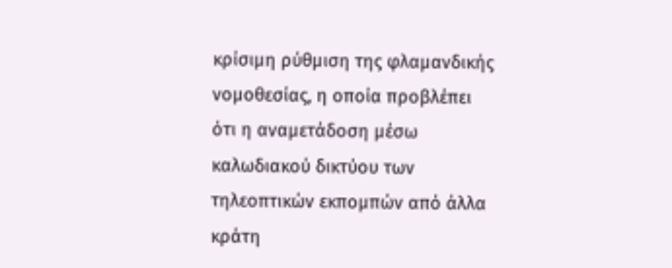κρίσιμη ρύθμιση της φλαμανδικής νομοθεσίας, η οποία προβλέπει ότι η αναμετάδοση μέσω καλωδιακού δικτύου των τηλεοπτικών εκπομπών από άλλα κράτη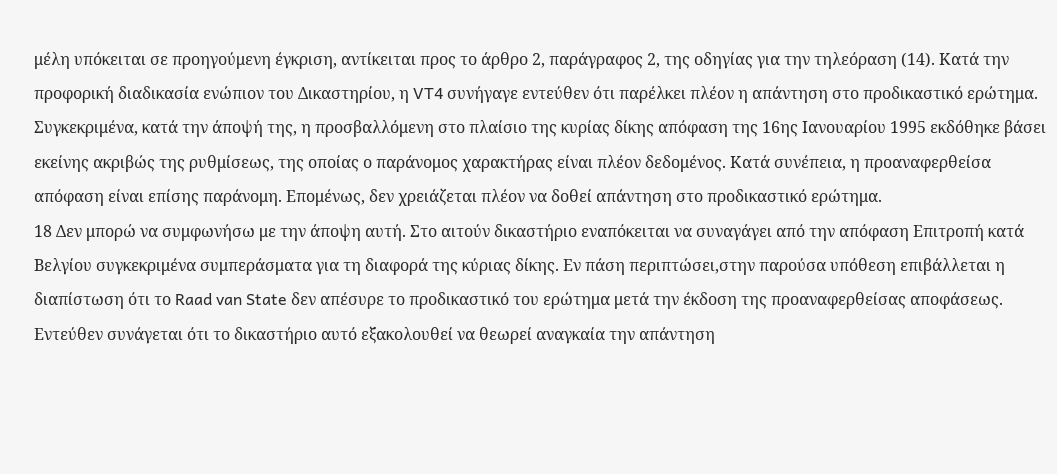μέλη υπόκειται σε προηγούμενη έγκριση, αντίκειται προς το άρθρο 2, παράγραφος 2, της οδηγίας για την τηλεόραση (14). Κατά την προφορική διαδικασία ενώπιον του Δικαστηρίου, η VT4 συνήγαγε εντεύθεν ότι παρέλκει πλέον η απάντηση στο προδικαστικό ερώτημα. Συγκεκριμένα, κατά την άποψή της, η προσβαλλόμενη στο πλαίσιο της κυρίας δίκης απόφαση της 16ης Ιανουαρίου 1995 εκδόθηκε βάσει εκείνης ακριβώς της ρυθμίσεως, της οποίας ο παράνομος χαρακτήρας είναι πλέον δεδομένος. Κατά συνέπεια, η προαναφερθείσα απόφαση είναι επίσης παράνομη. Επομένως, δεν χρειάζεται πλέον να δοθεί απάντηση στο προδικαστικό ερώτημα.
18 Δεν μπορώ να συμφωνήσω με την άποψη αυτή. Στο αιτούν δικαστήριο εναπόκειται να συναγάγει από την απόφαση Επιτροπή κατά Βελγίου συγκεκριμένα συμπεράσματα για τη διαφορά της κύριας δίκης. Εν πάση περιπτώσει,στην παρούσα υπόθεση επιβάλλεται η διαπίστωση ότι το Raad van State δεν απέσυρε το προδικαστικό του ερώτημα μετά την έκδοση της προαναφερθείσας αποφάσεως. Εντεύθεν συνάγεται ότι το δικαστήριο αυτό εξακολουθεί να θεωρεί αναγκαία την απάντηση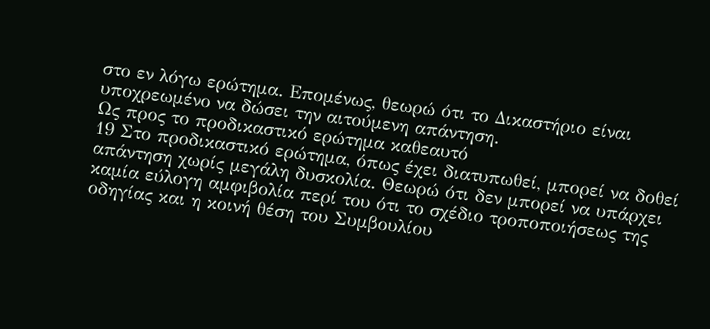στο εν λόγω ερώτημα. Επομένως, θεωρώ ότι το Δικαστήριο είναι υποχρεωμένο να δώσει την αιτούμενη απάντηση.
Ως προς το προδικαστικό ερώτημα καθεαυτό
19 Στο προδικαστικό ερώτημα, όπως έχει διατυπωθεί, μπορεί να δοθεί απάντηση χωρίς μεγάλη δυσκολία. Θεωρώ ότι δεν μπορεί να υπάρχει καμία εύλογη αμφιβολία περί του ότι το σχέδιο τροποποιήσεως της οδηγίας και η κοινή θέση του Συμβουλίου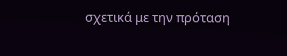σχετικά με την πρόταση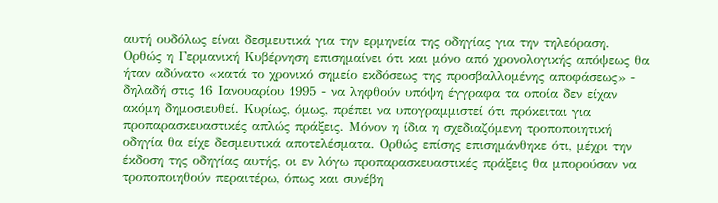αυτή ουδόλως είναι δεσμευτικά για την ερμηνεία της οδηγίας για την τηλεόραση. Ορθώς η Γερμανική Κυβέρνηση επισημαίνει ότι και μόνο από χρονολογικής απόψεως θα ήταν αδύνατο «κατά το χρονικό σημείο εκδόσεως της προσβαλλομένης αποφάσεως» - δηλαδή στις 16 Ιανουαρίου 1995 - να ληφθούν υπόψη έγγραφα τα οποία δεν είχαν ακόμη δημοσιευθεί. Κυρίως, όμως, πρέπει να υπογραμμιστεί ότι πρόκειται για προπαρασκευαστικές απλώς πράξεις. Μόνον η ίδια η σχεδιαζόμενη τροποποιητική οδηγία θα είχε δεσμευτικά αποτελέσματα. Ορθώς επίσης επισημάνθηκε ότι, μέχρι την έκδοση της οδηγίας αυτής, οι εν λόγω προπαρασκευαστικές πράξεις θα μπορούσαν να τροποποιηθούν περαιτέρω, όπως και συνέβη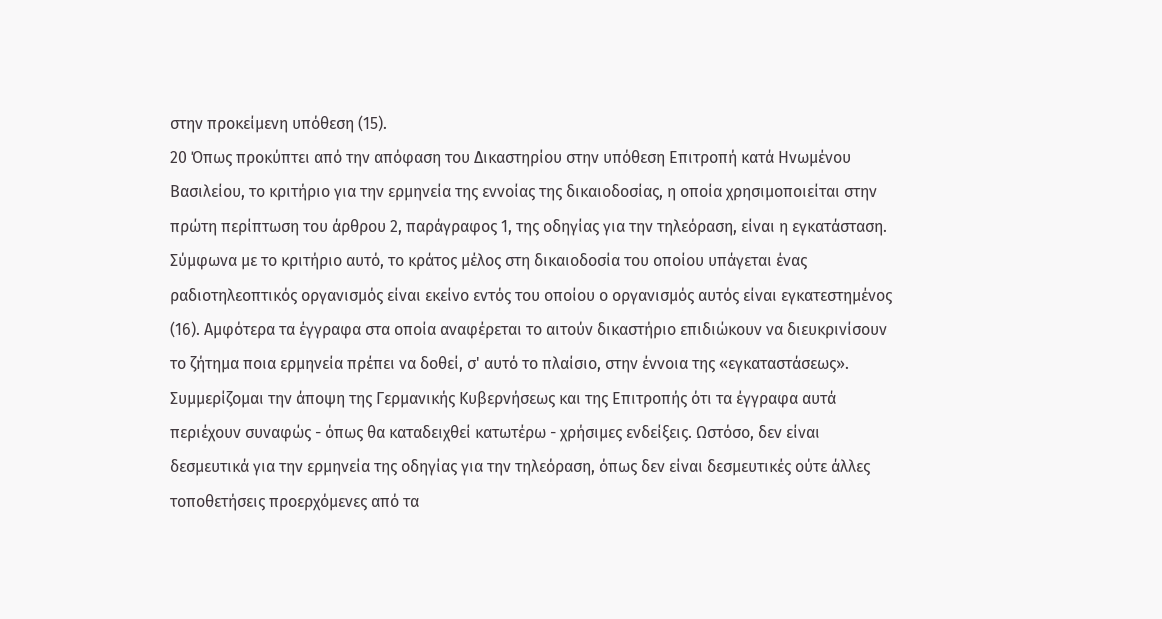στην προκείμενη υπόθεση (15).
20 Όπως προκύπτει από την απόφαση του Δικαστηρίου στην υπόθεση Επιτροπή κατά Ηνωμένου Βασιλείου, το κριτήριο για την ερμηνεία της εννοίας της δικαιοδοσίας, η οποία χρησιμοποιείται στην πρώτη περίπτωση του άρθρου 2, παράγραφος 1, της οδηγίας για την τηλεόραση, είναι η εγκατάσταση. Σύμφωνα με το κριτήριο αυτό, το κράτος μέλος στη δικαιοδοσία του οποίου υπάγεται ένας ραδιοτηλεοπτικός οργανισμός είναι εκείνο εντός του οποίου ο οργανισμός αυτός είναι εγκατεστημένος (16). Αμφότερα τα έγγραφα στα οποία αναφέρεται το αιτούν δικαστήριο επιδιώκουν να διευκρινίσουν το ζήτημα ποια ερμηνεία πρέπει να δοθεί, σ' αυτό το πλαίσιο, στην έννοια της «εγκαταστάσεως». Συμμερίζομαι την άποψη της Γερμανικής Κυβερνήσεως και της Επιτροπής ότι τα έγγραφα αυτά περιέχουν συναφώς - όπως θα καταδειχθεί κατωτέρω - χρήσιμες ενδείξεις. Ωστόσο, δεν είναι δεσμευτικά για την ερμηνεία της οδηγίας για την τηλεόραση, όπως δεν είναι δεσμευτικές ούτε άλλες τοποθετήσεις προερχόμενες από τα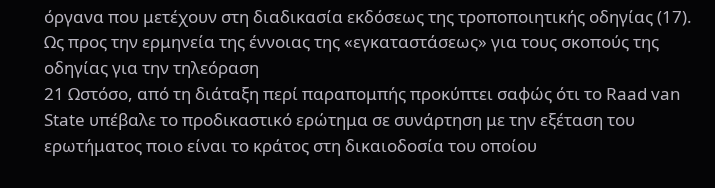όργανα που μετέχουν στη διαδικασία εκδόσεως της τροποποιητικής οδηγίας (17).
Ως προς την ερμηνεία της έννοιας της «εγκαταστάσεως» για τους σκοπούς της οδηγίας για την τηλεόραση
21 Ωστόσο, από τη διάταξη περί παραπομπής προκύπτει σαφώς ότι το Raad van State υπέβαλε το προδικαστικό ερώτημα σε συνάρτηση με την εξέταση του ερωτήματος ποιο είναι το κράτος στη δικαιοδοσία του οποίου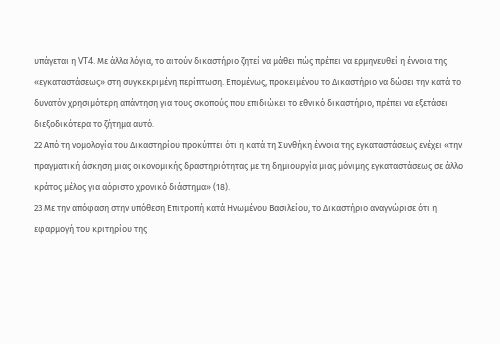υπάγεται η VT4. Με άλλα λόγια, το αιτούν δικαστήριο ζητεί να μάθει πώς πρέπει να ερμηνευθεί η έννοια της «εγκαταστάσεως» στη συγκεκριμένη περίπτωση. Επομένως, προκειμένου το Δικαστήριο να δώσει την κατά το δυνατόν χρησιμότερη απάντηση για τους σκοπούς που επιδιώκει το εθνικό δικαστήριο, πρέπει να εξετάσει διεξοδικότερα το ζήτημα αυτό.
22 Από τη νομολογία του Δικαστηρίου προκύπτει ότι η κατά τη Συνθήκη έννοια της εγκαταστάσεως ενέχει «την πραγματική άσκηση μιας οικονομικής δραστηριότητας με τη δημιουργία μιας μόνιμης εγκαταστάσεως σε άλλο κράτος μέλος για αόριστο χρονικό διάστημα» (18).
23 Με την απόφαση στην υπόθεση Επιτροπή κατά Ηνωμένου Βασιλείου, το Δικαστήριο αναγνώρισε ότι η εφαρμογή του κριτηρίου της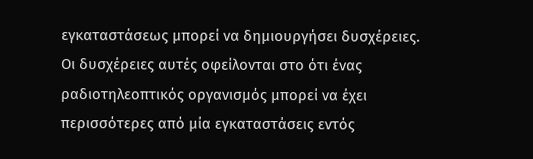εγκαταστάσεως μπορεί να δημιουργήσει δυσχέρειες. Οι δυσχέρειες αυτές οφείλονται στο ότι ένας ραδιοτηλεοπτικός οργανισμός μπορεί να έχει περισσότερες από μία εγκαταστάσεις εντός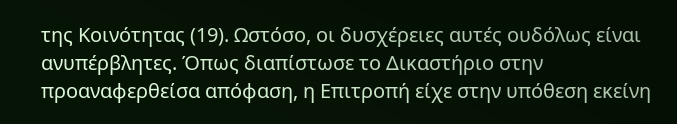της Κοινότητας (19). Ωστόσο, οι δυσχέρειες αυτές ουδόλως είναι ανυπέρβλητες. Όπως διαπίστωσε το Δικαστήριο στην προαναφερθείσα απόφαση, η Επιτροπή είχε στην υπόθεση εκείνη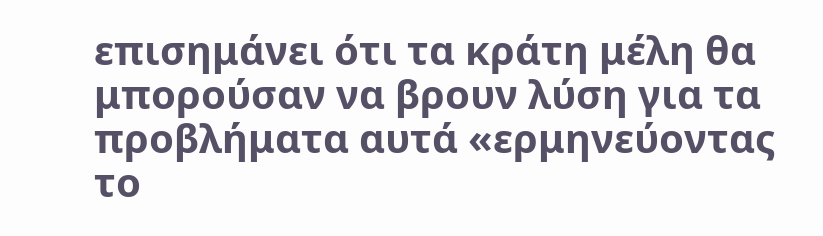επισημάνει ότι τα κράτη μέλη θα μπορούσαν να βρουν λύση για τα προβλήματα αυτά «ερμηνεύοντας το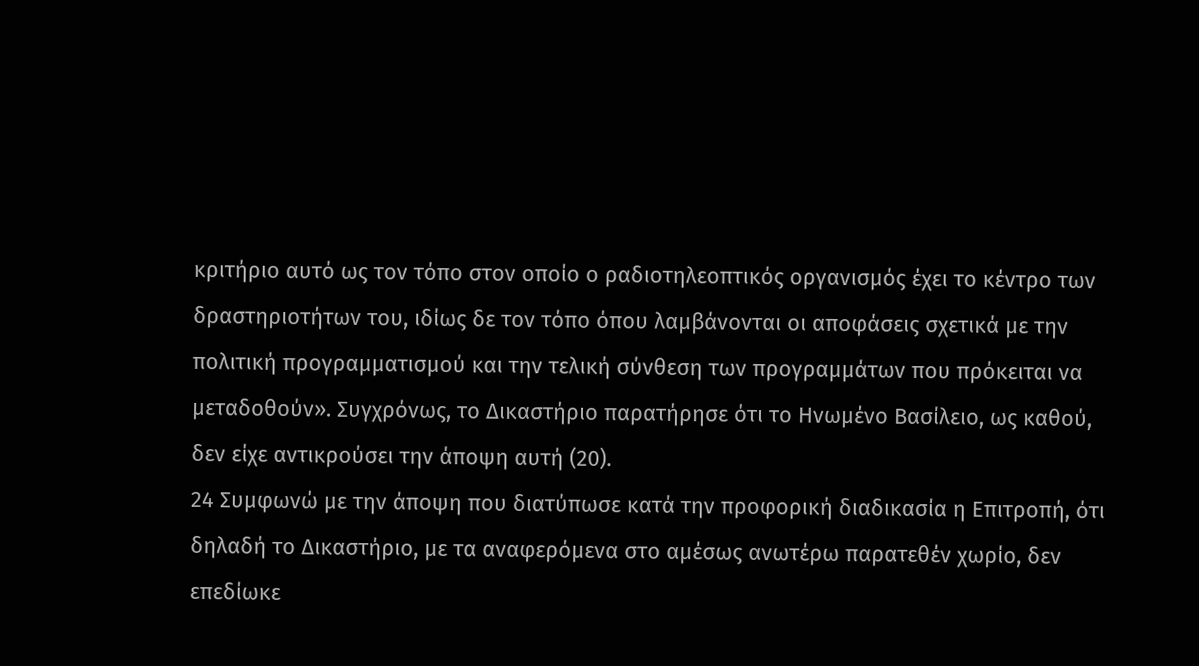κριτήριο αυτό ως τον τόπο στον οποίο ο ραδιοτηλεοπτικός οργανισμός έχει το κέντρο των δραστηριοτήτων του, ιδίως δε τον τόπο όπου λαμβάνονται οι αποφάσεις σχετικά με την πολιτική προγραμματισμού και την τελική σύνθεση των προγραμμάτων που πρόκειται να μεταδοθούν». Συγχρόνως, το Δικαστήριο παρατήρησε ότι το Ηνωμένο Βασίλειο, ως καθού, δεν είχε αντικρούσει την άποψη αυτή (20).
24 Συμφωνώ με την άποψη που διατύπωσε κατά την προφορική διαδικασία η Επιτροπή, ότι δηλαδή το Δικαστήριο, με τα αναφερόμενα στο αμέσως ανωτέρω παρατεθέν χωρίο, δεν επεδίωκε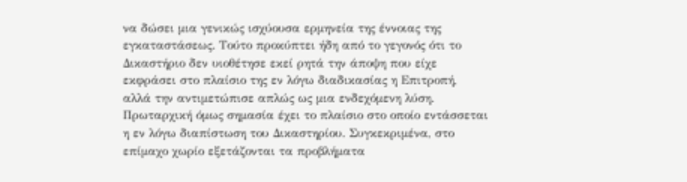να δώσει μια γενικώς ισχύουσα ερμηνεία της έννοιας της εγκαταστάσεως. Τούτο προκύπτει ήδη από το γεγονός ότι το Δικαστήριο δεν υιοθέτησε εκεί ρητά την άποψη που είχε εκφράσει στο πλαίσιο της εν λόγω διαδικασίας η Επιτροπή, αλλά την αντιμετώπισε απλώς ως μια ενδεχόμενη λύση. Πρωταρχική όμως σημασία έχει το πλαίσιο στο οποίο εντάσσεται η εν λόγω διαπίστωση του Δικαστηρίου. Συγκεκριμένα, στο επίμαχο χωρίο εξετάζονται τα προβλήματα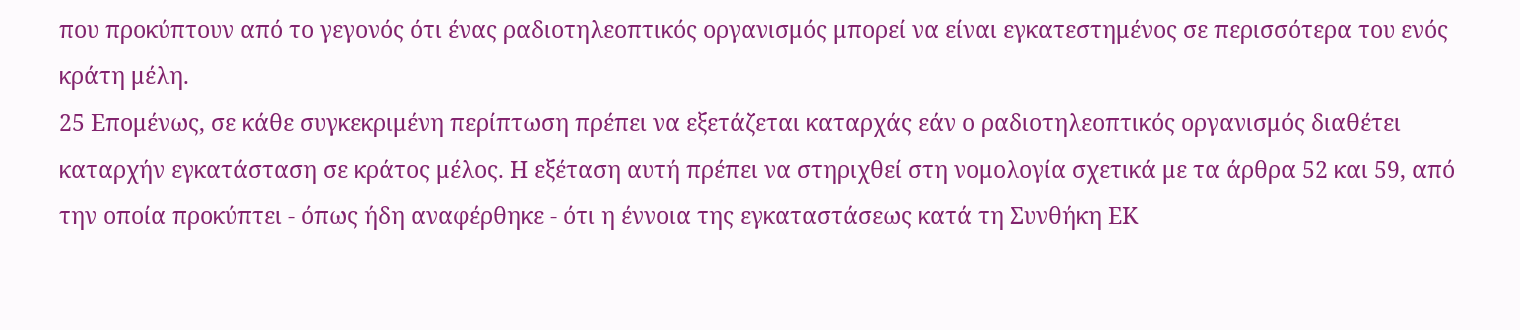που προκύπτουν από το γεγονός ότι ένας ραδιοτηλεοπτικός οργανισμός μπορεί να είναι εγκατεστημένος σε περισσότερα του ενός κράτη μέλη.
25 Επομένως, σε κάθε συγκεκριμένη περίπτωση πρέπει να εξετάζεται καταρχάς εάν ο ραδιοτηλεοπτικός οργανισμός διαθέτει καταρχήν εγκατάσταση σε κράτος μέλος. Η εξέταση αυτή πρέπει να στηριχθεί στη νομολογία σχετικά με τα άρθρα 52 και 59, από την οποία προκύπτει - όπως ήδη αναφέρθηκε - ότι η έννοια της εγκαταστάσεως κατά τη Συνθήκη ΕΚ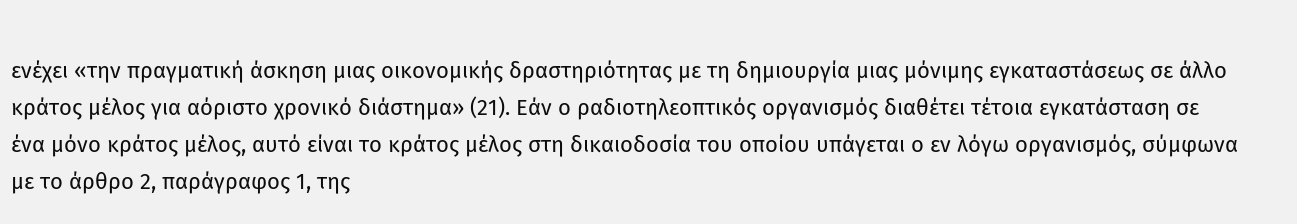ενέχει «την πραγματική άσκηση μιας οικονομικής δραστηριότητας με τη δημιουργία μιας μόνιμης εγκαταστάσεως σε άλλο κράτος μέλος για αόριστο χρονικό διάστημα» (21). Εάν ο ραδιοτηλεοπτικός οργανισμός διαθέτει τέτοια εγκατάσταση σε ένα μόνο κράτος μέλος, αυτό είναι το κράτος μέλος στη δικαιοδοσία του οποίου υπάγεται ο εν λόγω οργανισμός, σύμφωνα με το άρθρο 2, παράγραφος 1, της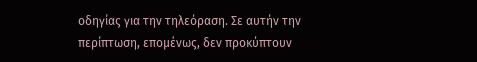οδηγίας για την τηλεόραση. Σε αυτήν την περίπτωση, επομένως, δεν προκύπτουν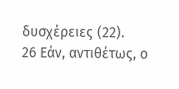δυσχέρειες (22).
26 Εάν, αντιθέτως, ο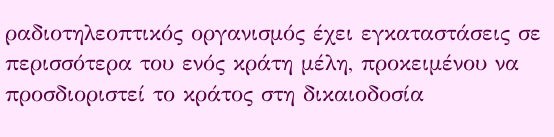ραδιοτηλεοπτικός οργανισμός έχει εγκαταστάσεις σε περισσότερα του ενός κράτη μέλη, προκειμένου να προσδιοριστεί το κράτος στη δικαιοδοσία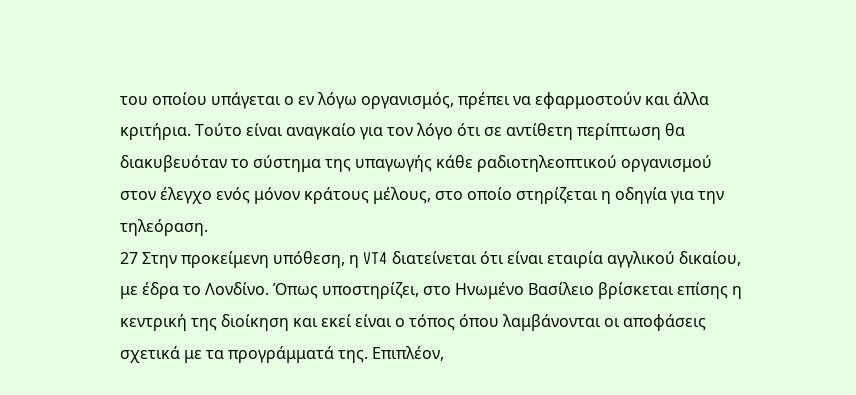του οποίου υπάγεται ο εν λόγω οργανισμός, πρέπει να εφαρμοστούν και άλλα κριτήρια. Τούτο είναι αναγκαίο για τον λόγο ότι σε αντίθετη περίπτωση θα διακυβευόταν το σύστημα της υπαγωγής κάθε ραδιοτηλεοπτικού οργανισμού στον έλεγχο ενός μόνον κράτους μέλους, στο οποίο στηρίζεται η οδηγία για την τηλεόραση.
27 Στην προκείμενη υπόθεση, η VT4 διατείνεται ότι είναι εταιρία αγγλικού δικαίου, με έδρα το Λονδίνο. Όπως υποστηρίζει, στο Ηνωμένο Βασίλειο βρίσκεται επίσης η κεντρική της διοίκηση και εκεί είναι ο τόπος όπου λαμβάνονται οι αποφάσεις σχετικά με τα προγράμματά της. Επιπλέον,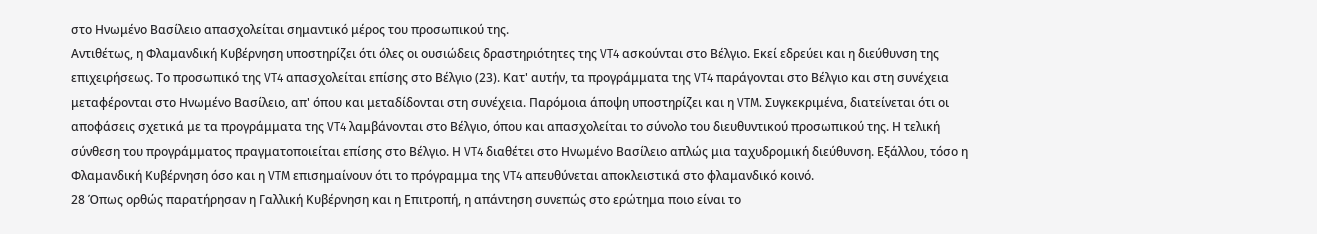στο Ηνωμένο Βασίλειο απασχολείται σημαντικό μέρος του προσωπικού της.
Αντιθέτως, η Φλαμανδική Κυβέρνηση υποστηρίζει ότι όλες οι ουσιώδεις δραστηριότητες της VT4 ασκούνται στο Βέλγιο. Εκεί εδρεύει και η διεύθυνση της επιχειρήσεως. Το προσωπικό της VT4 απασχολείται επίσης στο Βέλγιο (23). Κατ' αυτήν, τα προγράμματα της VT4 παράγονται στο Βέλγιο και στη συνέχεια μεταφέρονται στο Ηνωμένο Βασίλειο, απ' όπου και μεταδίδονται στη συνέχεια. Παρόμοια άποψη υποστηρίζει και η VTM. Συγκεκριμένα, διατείνεται ότι οι αποφάσεις σχετικά με τα προγράμματα της VT4 λαμβάνονται στο Βέλγιο, όπου και απασχολείται το σύνολο του διευθυντικού προσωπικού της. Η τελική σύνθεση του προγράμματος πραγματοποιείται επίσης στο Βέλγιο. Η VT4 διαθέτει στο Ηνωμένο Βασίλειο απλώς μια ταχυδρομική διεύθυνση. Εξάλλου, τόσο η Φλαμανδική Κυβέρνηση όσο και η VTM επισημαίνουν ότι το πρόγραμμα της VT4 απευθύνεται αποκλειστικά στο φλαμανδικό κοινό.
28 Όπως ορθώς παρατήρησαν η Γαλλική Κυβέρνηση και η Επιτροπή, η απάντηση συνεπώς στο ερώτημα ποιο είναι το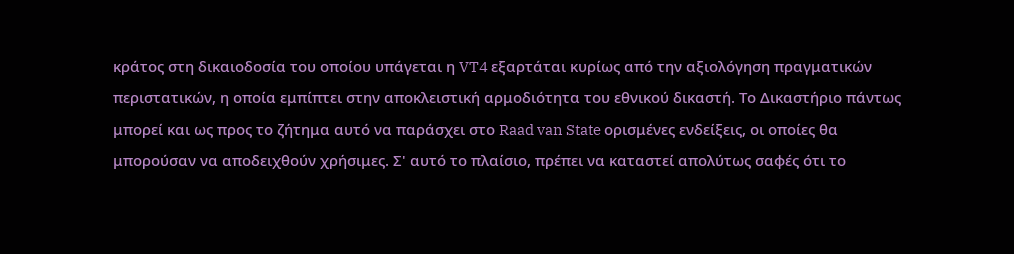κράτος στη δικαιοδοσία του οποίου υπάγεται η VT4 εξαρτάται κυρίως από την αξιολόγηση πραγματικών περιστατικών, η οποία εμπίπτει στην αποκλειστική αρμοδιότητα του εθνικού δικαστή. Το Δικαστήριο πάντως μπορεί και ως προς το ζήτημα αυτό να παράσχει στο Raad van State ορισμένες ενδείξεις, οι οποίες θα μπορούσαν να αποδειχθούν χρήσιμες. Σ' αυτό το πλαίσιο, πρέπει να καταστεί απολύτως σαφές ότι το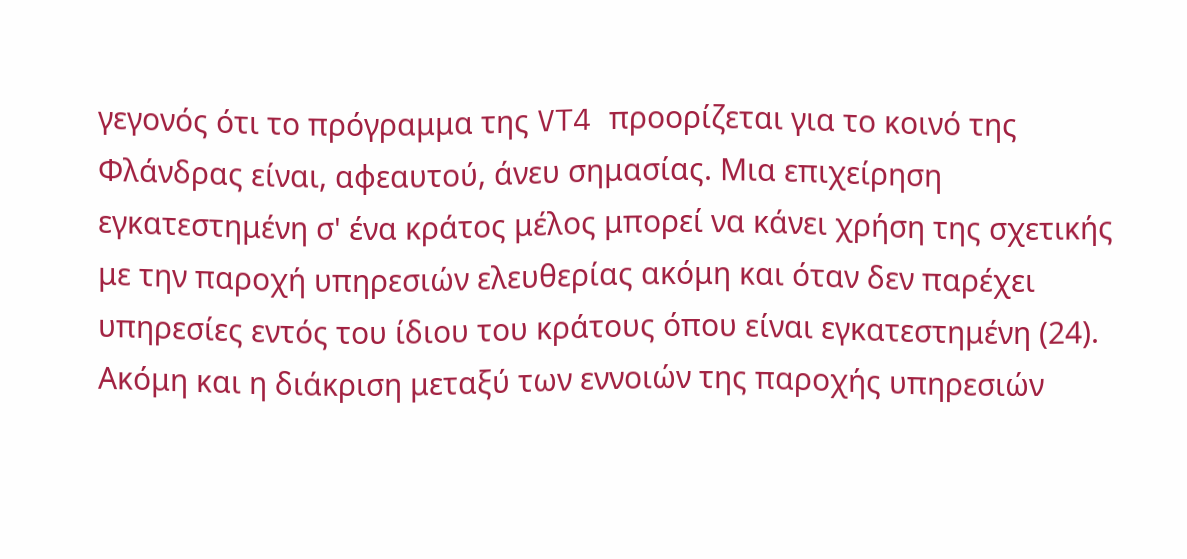γεγονός ότι το πρόγραμμα της VT4 προορίζεται για το κοινό της Φλάνδρας είναι, αφεαυτού, άνευ σημασίας. Μια επιχείρηση εγκατεστημένη σ' ένα κράτος μέλος μπορεί να κάνει χρήση της σχετικής με την παροχή υπηρεσιών ελευθερίας ακόμη και όταν δεν παρέχει υπηρεσίες εντός του ίδιου του κράτους όπου είναι εγκατεστημένη (24). Ακόμη και η διάκριση μεταξύ των εννοιών της παροχής υπηρεσιών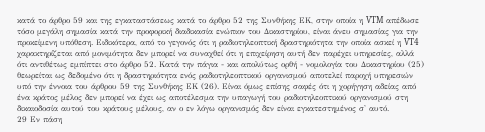κατά το άρθρο 59 και της εγκαταστάσεως κατά το άρθρο 52 της Συνθήκης ΕΚ, στην οποία η VTM απέδωσε τόσο μεγάλη σημασία κατά την προφορική διαδικασία ενώπιον του Δικαστηρίου, είναι άνευ σημασίας για την προκείμενη υπόθεση. Ειδικότερα, από το γεγονός ότι η ραδιοτηλεοπτική δραστηριότητα την οποία ασκεί η VT4 χαρακτηρίζεται από μονιμότητα δεν μπορεί να συναχθεί ότι η επιχείρηση αυτή δεν παρέχει υπηρεσίες, αλλά ότι αντιθέτως εμπίπτει στο άρθρο 52. Κατά την πάγια - και απολύτως ορθή - νομολογία του Δικαστηρίου (25) θεωρείται ως δεδομένο ότι η δραστηριότητα ενός ραδιοτηλεοπτικού οργανισμού αποτελεί παροχή υπηρεσιών υπό την έννοια του άρθρου 59 της Συνθήκης ΕΚ (26). Είναι όμως επίσης σαφές ότι η χορήγηση αδείας από ένα κράτος μέλος δεν μπορεί να έχει ως αποτέλεσμα την υπαγωγή του ραδιοτηλεοπτικού οργανισμού στη δικαιοδοσία αυτού του κράτους μέλους, αν ο εν λόγω οργανισμός δεν είναι εγκατεστημένος σ' αυτό.
29 Εν πάση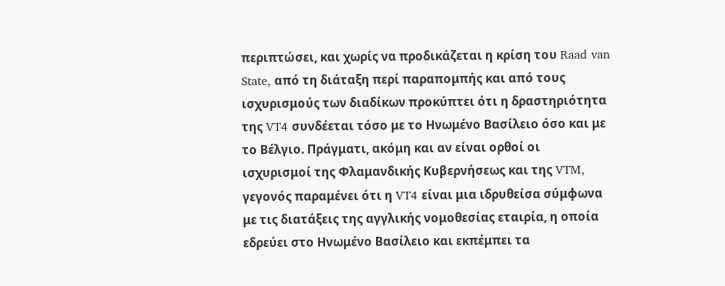περιπτώσει, και χωρίς να προδικάζεται η κρίση του Raad van State, από τη διάταξη περί παραπομπής και από τους ισχυρισμούς των διαδίκων προκύπτει ότι η δραστηριότητα της VT4 συνδέεται τόσο με το Ηνωμένο Βασίλειο όσο και με το Βέλγιο. Πράγματι, ακόμη και αν είναι ορθοί οι ισχυρισμοί της Φλαμανδικής Κυβερνήσεως και της VTM, γεγονός παραμένει ότι η VT4 είναι μια ιδρυθείσα σύμφωνα με τις διατάξεις της αγγλικής νομοθεσίας εταιρία, η οποία εδρεύει στο Ηνωμένο Βασίλειο και εκπέμπει τα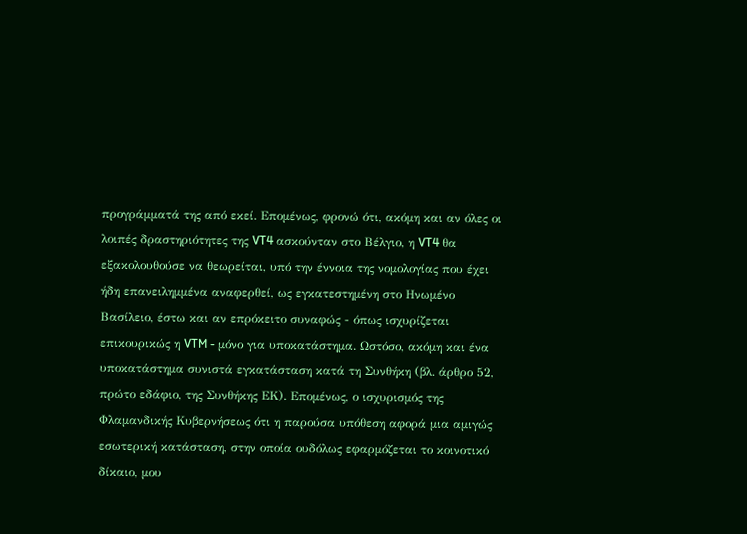προγράμματά της από εκεί. Επομένως, φρονώ ότι, ακόμη και αν όλες οι λοιπές δραστηριότητες της VT4 ασκούνταν στο Βέλγιο, η VT4 θα εξακολουθούσε να θεωρείται, υπό την έννοια της νομολογίας που έχει ήδη επανειλημμένα αναφερθεί, ως εγκατεστημένη στο Ηνωμένο Βασίλειο, έστω και αν επρόκειτο συναφώς - όπως ισχυρίζεται επικουρικώς η VTM - μόνο για υποκατάστημα. Ωστόσο, ακόμη και ένα υποκατάστημα συνιστά εγκατάσταση κατά τη Συνθήκη (βλ. άρθρο 52, πρώτο εδάφιο, της Συνθήκης ΕΚ). Επομένως, ο ισχυρισμός της Φλαμανδικής Κυβερνήσεως ότι η παρούσα υπόθεση αφορά μια αμιγώς εσωτερική κατάσταση, στην οποία ουδόλως εφαρμόζεται το κοινοτικό δίκαιο, μου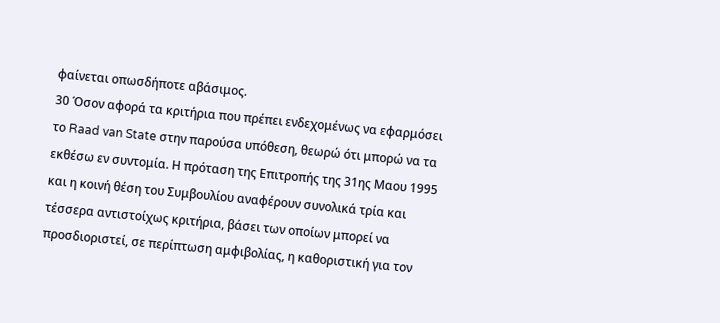φαίνεται οπωσδήποτε αβάσιμος.
30 Όσον αφορά τα κριτήρια που πρέπει ενδεχομένως να εφαρμόσει το Raad van State στην παρούσα υπόθεση, θεωρώ ότι μπορώ να τα εκθέσω εν συντομία. Η πρόταση της Επιτροπής της 31ης Μαου 1995 και η κοινή θέση του Συμβουλίου αναφέρουν συνολικά τρία και τέσσερα αντιστοίχως κριτήρια, βάσει των οποίων μπορεί να προσδιοριστεί, σε περίπτωση αμφιβολίας, η καθοριστική για τον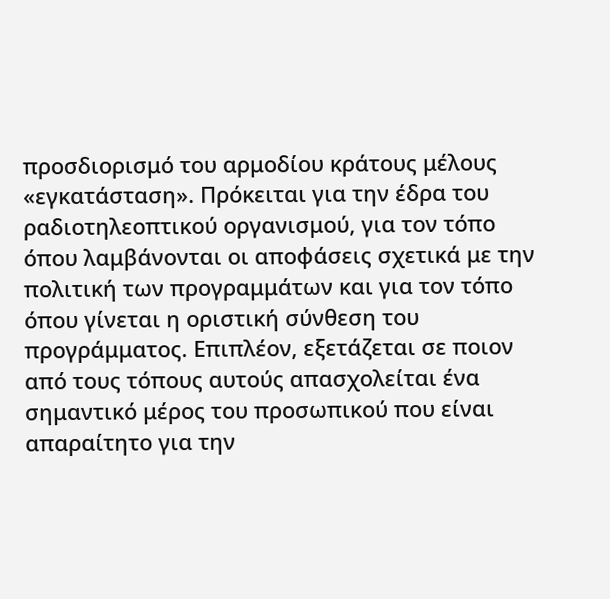προσδιορισμό του αρμοδίου κράτους μέλους «εγκατάσταση». Πρόκειται για την έδρα του ραδιοτηλεοπτικού οργανισμού, για τον τόπο όπου λαμβάνονται οι αποφάσεις σχετικά με την πολιτική των προγραμμάτων και για τον τόπο όπου γίνεται η οριστική σύνθεση του προγράμματος. Επιπλέον, εξετάζεται σε ποιον από τους τόπους αυτούς απασχολείται ένα σημαντικό μέρος του προσωπικού που είναι απαραίτητο για την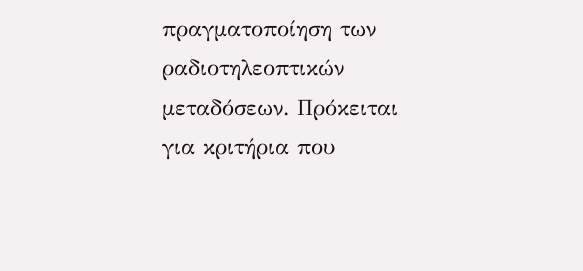πραγματοποίηση των ραδιοτηλεοπτικών μεταδόσεων. Πρόκειται για κριτήρια που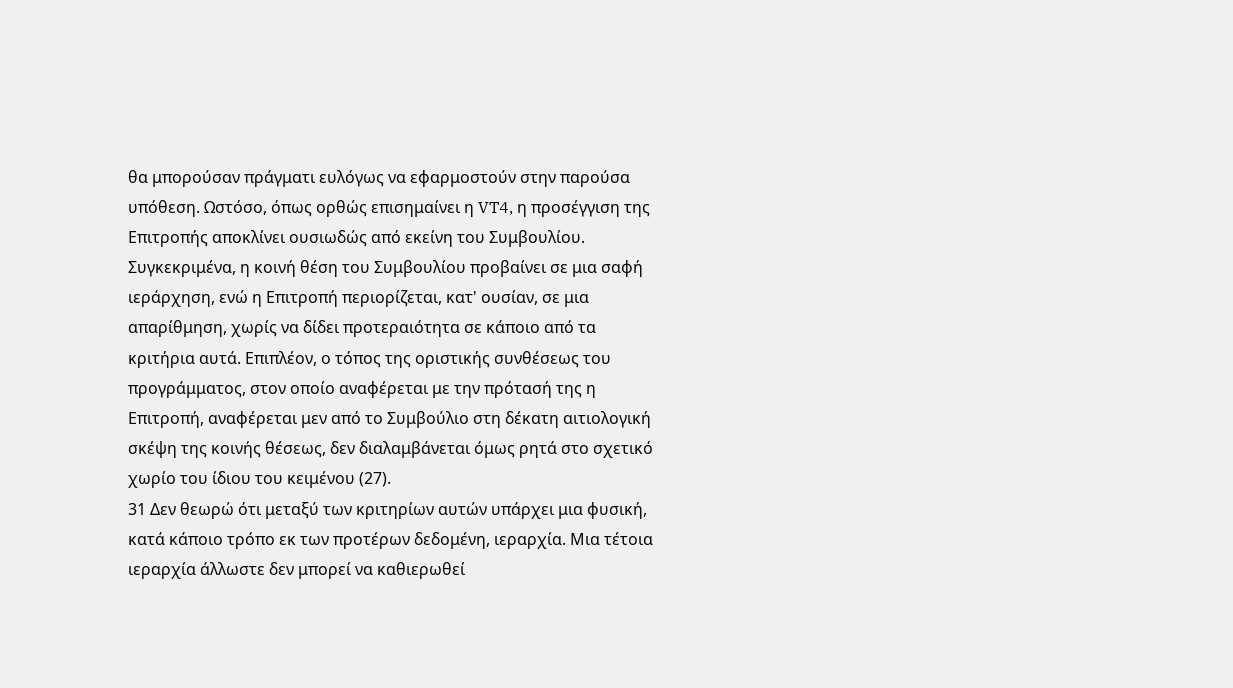θα μπορούσαν πράγματι ευλόγως να εφαρμοστούν στην παρούσα υπόθεση. Ωστόσο, όπως ορθώς επισημαίνει η VT4, η προσέγγιση της Επιτροπής αποκλίνει ουσιωδώς από εκείνη του Συμβουλίου. Συγκεκριμένα, η κοινή θέση του Συμβουλίου προβαίνει σε μια σαφή ιεράρχηση, ενώ η Επιτροπή περιορίζεται, κατ' ουσίαν, σε μια απαρίθμηση, χωρίς να δίδει προτεραιότητα σε κάποιο από τα κριτήρια αυτά. Επιπλέον, ο τόπος της οριστικής συνθέσεως του προγράμματος, στον οποίο αναφέρεται με την πρότασή της η Επιτροπή, αναφέρεται μεν από το Συμβούλιο στη δέκατη αιτιολογική σκέψη της κοινής θέσεως, δεν διαλαμβάνεται όμως ρητά στο σχετικό χωρίο του ίδιου του κειμένου (27).
31 Δεν θεωρώ ότι μεταξύ των κριτηρίων αυτών υπάρχει μια φυσική, κατά κάποιο τρόπο εκ των προτέρων δεδομένη, ιεραρχία. Μια τέτοια ιεραρχία άλλωστε δεν μπορεί να καθιερωθεί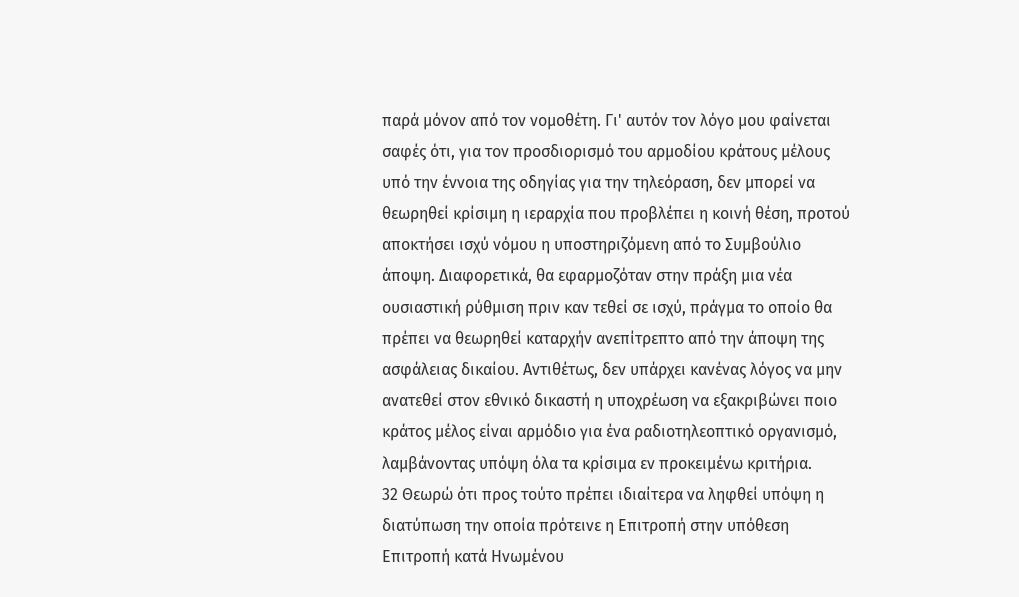παρά μόνον από τον νομοθέτη. Γι' αυτόν τον λόγο μου φαίνεται σαφές ότι, για τον προσδιορισμό του αρμοδίου κράτους μέλους υπό την έννοια της οδηγίας για την τηλεόραση, δεν μπορεί να θεωρηθεί κρίσιμη η ιεραρχία που προβλέπει η κοινή θέση, προτού αποκτήσει ισχύ νόμου η υποστηριζόμενη από το Συμβούλιο άποψη. Διαφορετικά, θα εφαρμοζόταν στην πράξη μια νέα ουσιαστική ρύθμιση πριν καν τεθεί σε ισχύ, πράγμα το οποίο θα πρέπει να θεωρηθεί καταρχήν ανεπίτρεπτο από την άποψη της ασφάλειας δικαίου. Αντιθέτως, δεν υπάρχει κανένας λόγος να μην ανατεθεί στον εθνικό δικαστή η υποχρέωση να εξακριβώνει ποιο κράτος μέλος είναι αρμόδιο για ένα ραδιοτηλεοπτικό οργανισμό, λαμβάνοντας υπόψη όλα τα κρίσιμα εν προκειμένω κριτήρια.
32 Θεωρώ ότι προς τούτο πρέπει ιδιαίτερα να ληφθεί υπόψη η διατύπωση την οποία πρότεινε η Επιτροπή στην υπόθεση Επιτροπή κατά Ηνωμένου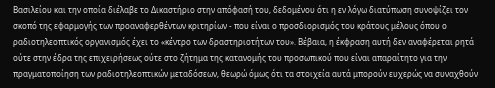Βασιλείου και την οποία διέλαβε το Δικαστήριο στην απόφασή του, δεδομένου ότι η εν λόγω διατύπωση συνοψίζει τον σκοπό της εφαρμογής των προαναφερθέντων κριτηρίων - που είναι ο προσδιορισμός του κράτους μέλους όπου ο ραδιοτηλεοπτικός οργανισμός έχει το «κέντρο των δραστηριοτήτων του». Βέβαια, η έκφραση αυτή δεν αναφέρεται ρητά ούτε στην έδρα της επιχειρήσεως ούτε στο ζήτημα της κατανομής του προσωπικού που είναι απαραίτητο για την πραγματοποίηση των ραδιοτηλεοπτικών μεταδόσεων, θεωρώ όμως ότι τα στοιχεία αυτά μπορούν ευχερώς να συναχθούν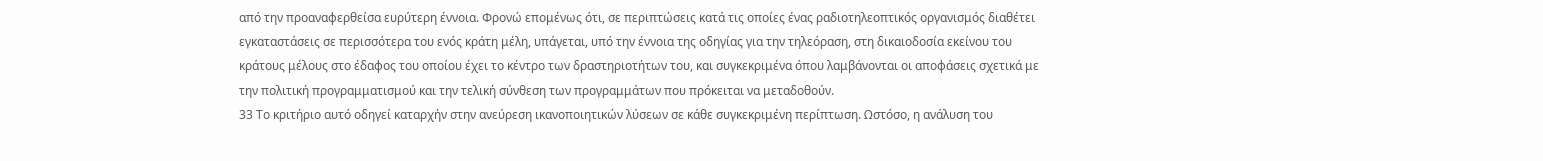από την προαναφερθείσα ευρύτερη έννοια. Φρονώ επομένως ότι, σε περιπτώσεις κατά τις οποίες ένας ραδιοτηλεοπτικός οργανισμός διαθέτει εγκαταστάσεις σε περισσότερα του ενός κράτη μέλη, υπάγεται, υπό την έννοια της οδηγίας για την τηλεόραση, στη δικαιοδοσία εκείνου του κράτους μέλους στο έδαφος του οποίου έχει το κέντρο των δραστηριοτήτων του, και συγκεκριμένα όπου λαμβάνονται οι αποφάσεις σχετικά με την πολιτική προγραμματισμού και την τελική σύνθεση των προγραμμάτων που πρόκειται να μεταδοθούν.
33 Το κριτήριο αυτό οδηγεί καταρχήν στην ανεύρεση ικανοποιητικών λύσεων σε κάθε συγκεκριμένη περίπτωση. Ωστόσο, η ανάλυση του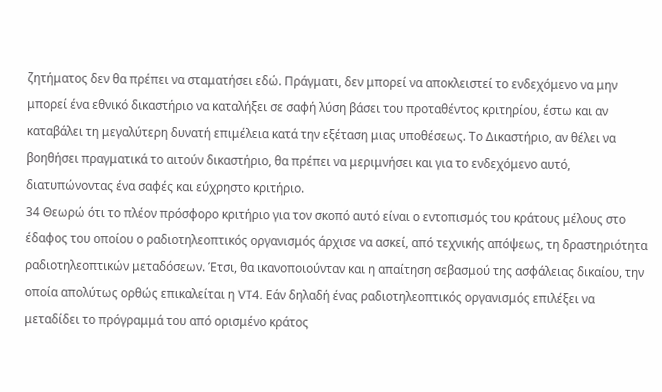ζητήματος δεν θα πρέπει να σταματήσει εδώ. Πράγματι, δεν μπορεί να αποκλειστεί το ενδεχόμενο να μην μπορεί ένα εθνικό δικαστήριο να καταλήξει σε σαφή λύση βάσει του προταθέντος κριτηρίου, έστω και αν καταβάλει τη μεγαλύτερη δυνατή επιμέλεια κατά την εξέταση μιας υποθέσεως. Το Δικαστήριο, αν θέλει να βοηθήσει πραγματικά το αιτούν δικαστήριο, θα πρέπει να μεριμνήσει και για το ενδεχόμενο αυτό, διατυπώνοντας ένα σαφές και εύχρηστο κριτήριο.
34 Θεωρώ ότι το πλέον πρόσφορο κριτήριο για τον σκοπό αυτό είναι ο εντοπισμός του κράτους μέλους στο έδαφος του οποίου ο ραδιοτηλεοπτικός οργανισμός άρχισε να ασκεί, από τεχνικής απόψεως, τη δραστηριότητα ραδιοτηλεοπτικών μεταδόσεων. Έτσι, θα ικανοποιούνταν και η απαίτηση σεβασμού της ασφάλειας δικαίου, την οποία απολύτως ορθώς επικαλείται η VT4. Εάν δηλαδή ένας ραδιοτηλεοπτικός οργανισμός επιλέξει να μεταδίδει το πρόγραμμά του από ορισμένο κράτος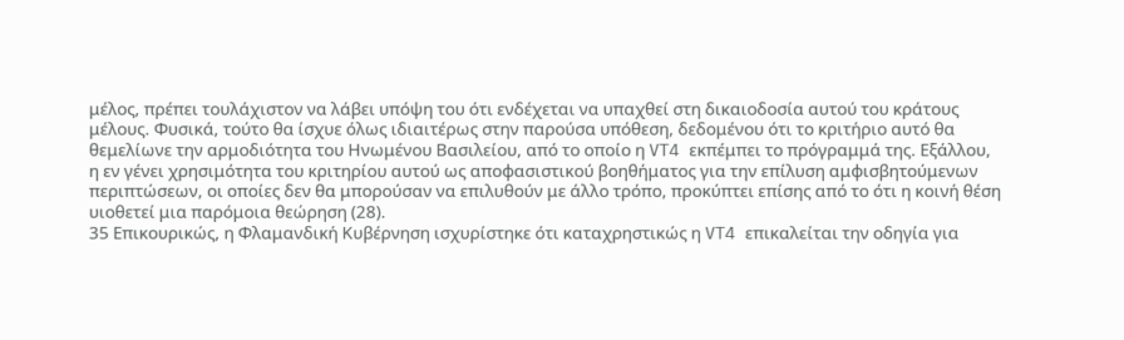μέλος, πρέπει τουλάχιστον να λάβει υπόψη του ότι ενδέχεται να υπαχθεί στη δικαιοδοσία αυτού του κράτους μέλους. Φυσικά, τούτο θα ίσχυε όλως ιδιαιτέρως στην παρούσα υπόθεση, δεδομένου ότι το κριτήριο αυτό θα θεμελίωνε την αρμοδιότητα του Ηνωμένου Βασιλείου, από το οποίο η VT4 εκπέμπει το πρόγραμμά της. Εξάλλου, η εν γένει χρησιμότητα του κριτηρίου αυτού ως αποφασιστικού βοηθήματος για την επίλυση αμφισβητούμενων περιπτώσεων, οι οποίες δεν θα μπορούσαν να επιλυθούν με άλλο τρόπο, προκύπτει επίσης από το ότι η κοινή θέση υιοθετεί μια παρόμοια θεώρηση (28).
35 Επικουρικώς, η Φλαμανδική Κυβέρνηση ισχυρίστηκε ότι καταχρηστικώς η VT4 επικαλείται την οδηγία για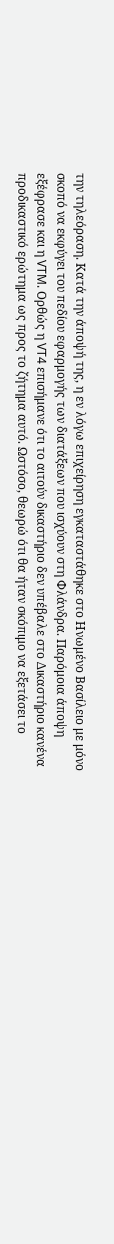την τηλεόραση. Κατά την άποψή της, η εν λόγω επιχείρηση εγκαταστάθηκε στο Ηνωμένο Βασίλειο με μόνο σκοπό να εκφύγει του πεδίου εφαρμογής των διατάξεων που ισχύουν στη Φλάνδρα. Παρόμοια άποψη εξέφρασε και η VTM. Ορθώς η VT4 επισήμανε ότι το αιτούν δικαστήριο δεν υπέβαλε στο Δικαστήριο κανένα προδικαστικό ερώτημα ως προς το ζήτημα αυτό. Ωστόσο, θεωρώ ότι θα ήταν σκόπιμο να εξετάσει το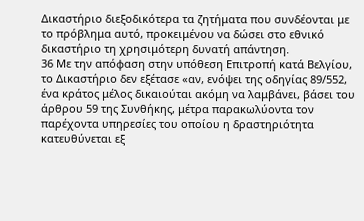Δικαστήριο διεξοδικότερα τα ζητήματα που συνδέονται με το πρόβλημα αυτό, προκειμένου να δώσει στο εθνικό δικαστήριο τη χρησιμότερη δυνατή απάντηση.
36 Με την απόφαση στην υπόθεση Επιτροπή κατά Βελγίου, το Δικαστήριο δεν εξέτασε «αν, ενόψει της οδηγίας 89/552, ένα κράτος μέλος δικαιούται ακόμη να λαμβάνει, βάσει του άρθρου 59 της Συνθήκης, μέτρα παρακωλύοντα τον παρέχοντα υπηρεσίες του οποίου η δραστηριότητα κατευθύνεται εξ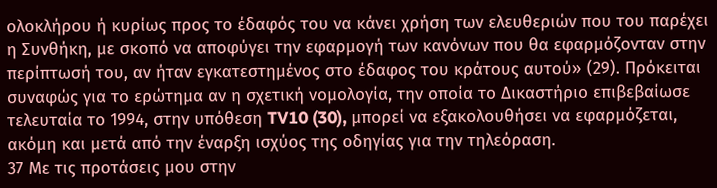ολοκλήρου ή κυρίως προς το έδαφός του να κάνει χρήση των ελευθεριών που του παρέχει η Συνθήκη, με σκοπό να αποφύγει την εφαρμογή των κανόνων που θα εφαρμόζονταν στην περίπτωσή του, αν ήταν εγκατεστημένος στο έδαφος του κράτους αυτού» (29). Πρόκειται συναφώς για το ερώτημα αν η σχετική νομολογία, την οποία το Δικαστήριο επιβεβαίωσε τελευταία το 1994, στην υπόθεση TV10 (30), μπορεί να εξακολουθήσει να εφαρμόζεται, ακόμη και μετά από την έναρξη ισχύος της οδηγίας για την τηλεόραση.
37 Με τις προτάσεις μου στην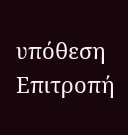υπόθεση Επιτροπή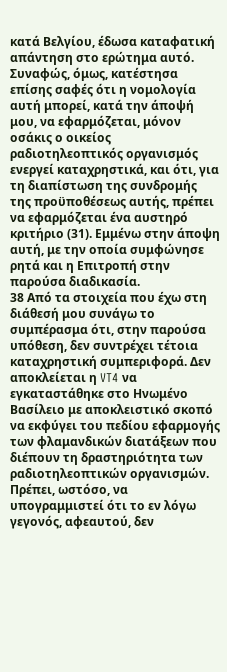κατά Βελγίου, έδωσα καταφατική απάντηση στο ερώτημα αυτό. Συναφώς, όμως, κατέστησα επίσης σαφές ότι η νομολογία αυτή μπορεί, κατά την άποψή μου, να εφαρμόζεται, μόνον οσάκις ο οικείος ραδιοτηλεοπτικός οργανισμός ενεργεί καταχρηστικά, και ότι, για τη διαπίστωση της συνδρομής της προϋποθέσεως αυτής, πρέπει να εφαρμόζεται ένα αυστηρό κριτήριο (31). Εμμένω στην άποψη αυτή, με την οποία συμφώνησε ρητά και η Επιτροπή στην παρούσα διαδικασία.
38 Από τα στοιχεία που έχω στη διάθεσή μου συνάγω το συμπέρασμα ότι, στην παρούσα υπόθεση, δεν συντρέχει τέτοια καταχρηστική συμπεριφορά. Δεν αποκλείεται η VT4 να εγκαταστάθηκε στο Ηνωμένο Βασίλειο με αποκλειστικό σκοπό να εκφύγει του πεδίου εφαρμογής των φλαμανδικών διατάξεων που διέπουν τη δραστηριότητα των ραδιοτηλεοπτικών οργανισμών. Πρέπει, ωστόσο, να υπογραμμιστεί ότι το εν λόγω γεγονός, αφεαυτού, δεν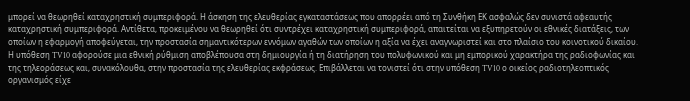μπορεί να θεωρηθεί καταχρηστική συμπεριφορά. Η άσκηση της ελευθερίας εγκαταστάσεως που απορρέει από τη Συνθήκη ΕΚ ασφαλώς δεν συνιστά αφεαυτής καταχρηστική συμπεριφορά. Αντίθετα, προκειμένου να θεωρηθεί ότι συντρέχει καταχρηστική συμπεριφορά, απαιτείται να εξυπηρετούν οι εθνικές διατάξεις, των οποίων η εφαρμογή αποφεύγεται, την προστασία σημαντικότερων εννόμων αγαθών των οποίων η αξία να έχει αναγνωριστεί και στο πλαίσιο του κοινοτικού δικαίου. Η υπόθεση TV10 αφορούσε μια εθνική ρύθμιση αποβλέπουσα στη δημιουργία ή τη διατήρηση του πολυφωνικού και μη εμπορικού χαρακτήρα της ραδιοφωνίας και της τηλεοράσεως και, συνακόλουθα, στην προστασία της ελευθερίας εκφράσεως. Επιβάλλεται να τονιστεί ότι στην υπόθεση TV10 ο οικείος ραδιοτηλεοπτικός οργανισμός είχε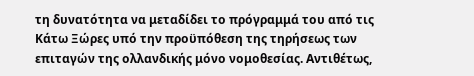τη δυνατότητα να μεταδίδει το πρόγραμμά του από τις Κάτω Ξώρες υπό την προϋπόθεση της τηρήσεως των επιταγών της ολλανδικής μόνο νομοθεσίας. Αντιθέτως,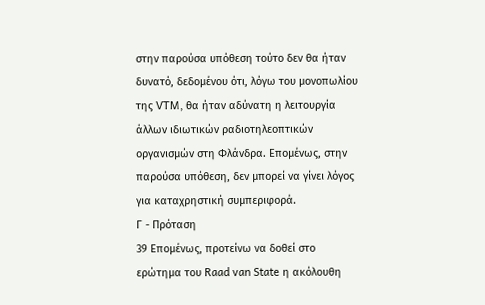στην παρούσα υπόθεση τούτο δεν θα ήταν δυνατό, δεδομένου ότι, λόγω του μονοπωλίου της VTM, θα ήταν αδύνατη η λειτουργία άλλων ιδιωτικών ραδιοτηλεοπτικών οργανισμών στη Φλάνδρα. Επομένως, στην παρούσα υπόθεση, δεν μπορεί να γίνει λόγος για καταχρηστική συμπεριφορά.
Γ - Πρόταση
39 Επομένως, προτείνω να δοθεί στο ερώτημα του Raad van State η ακόλουθη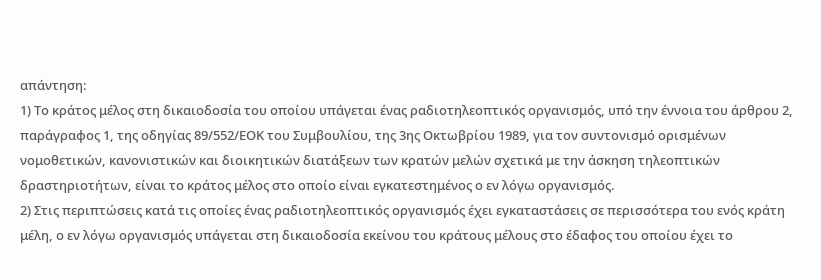απάντηση:
1) Το κράτος μέλος στη δικαιοδοσία του οποίου υπάγεται ένας ραδιοτηλεοπτικός οργανισμός, υπό την έννοια του άρθρου 2, παράγραφος 1, της οδηγίας 89/552/ΕΟΚ του Συμβουλίου, της 3ης Οκτωβρίου 1989, για τον συντονισμό ορισμένων νομοθετικών, κανονιστικών και διοικητικών διατάξεων των κρατών μελών σχετικά με την άσκηση τηλεοπτικών δραστηριοτήτων, είναι το κράτος μέλος στο οποίο είναι εγκατεστημένος ο εν λόγω οργανισμός.
2) Στις περιπτώσεις κατά τις οποίες ένας ραδιοτηλεοπτικός οργανισμός έχει εγκαταστάσεις σε περισσότερα του ενός κράτη μέλη, ο εν λόγω οργανισμός υπάγεται στη δικαιοδοσία εκείνου του κράτους μέλους στο έδαφος του οποίου έχει το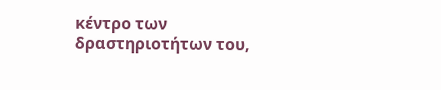κέντρο των δραστηριοτήτων του,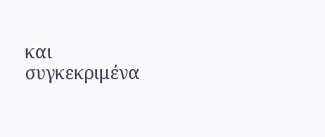και συγκεκριμένα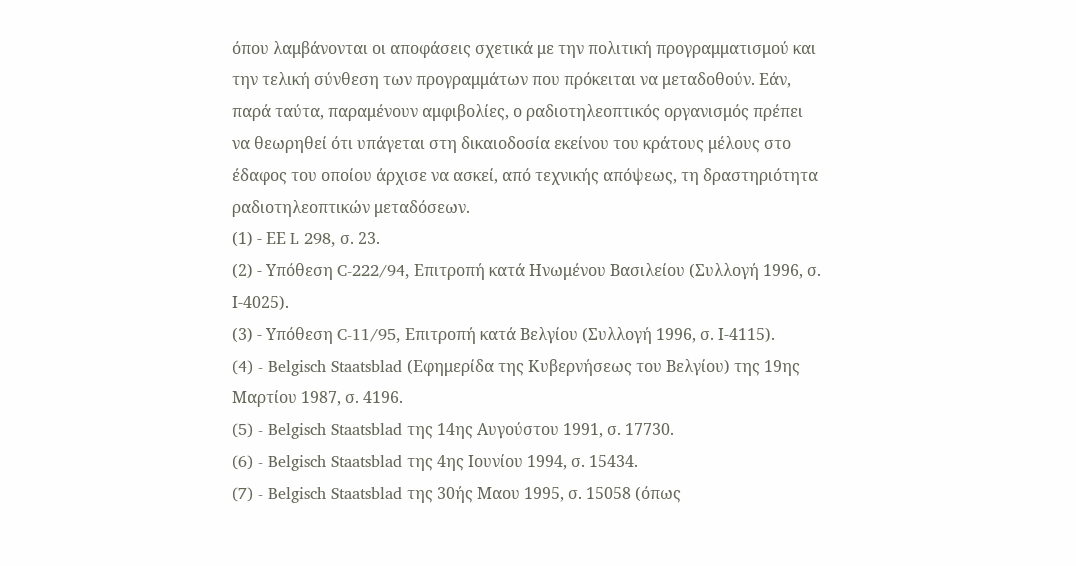όπου λαμβάνονται οι αποφάσεις σχετικά με την πολιτική προγραμματισμού και την τελική σύνθεση των προγραμμάτων που πρόκειται να μεταδοθούν. Εάν, παρά ταύτα, παραμένουν αμφιβολίες, ο ραδιοτηλεοπτικός οργανισμός πρέπει να θεωρηθεί ότι υπάγεται στη δικαιοδοσία εκείνου του κράτους μέλους στο έδαφος του οποίου άρχισε να ασκεί, από τεχνικής απόψεως, τη δραστηριότητα ραδιοτηλεοπτικών μεταδόσεων.
(1) - ΕΕ L 298, σ. 23.
(2) - Υπόθεση C-222/94, Επιτροπή κατά Ηνωμένου Βασιλείου (Συλλογή 1996, σ. Ι-4025).
(3) - Υπόθεση C-11/95, Επιτροπή κατά Βελγίου (Συλλογή 1996, σ. Ι-4115).
(4) - Belgisch Staatsblad (Εφημερίδα της Κυβερνήσεως του Βελγίου) της 19ης Μαρτίου 1987, σ. 4196.
(5) - Belgisch Staatsblad της 14ης Αυγούστου 1991, σ. 17730.
(6) - Belgisch Staatsblad της 4ης Ιουνίου 1994, σ. 15434.
(7) - Belgisch Staatsblad της 30ής Μαου 1995, σ. 15058 (όπως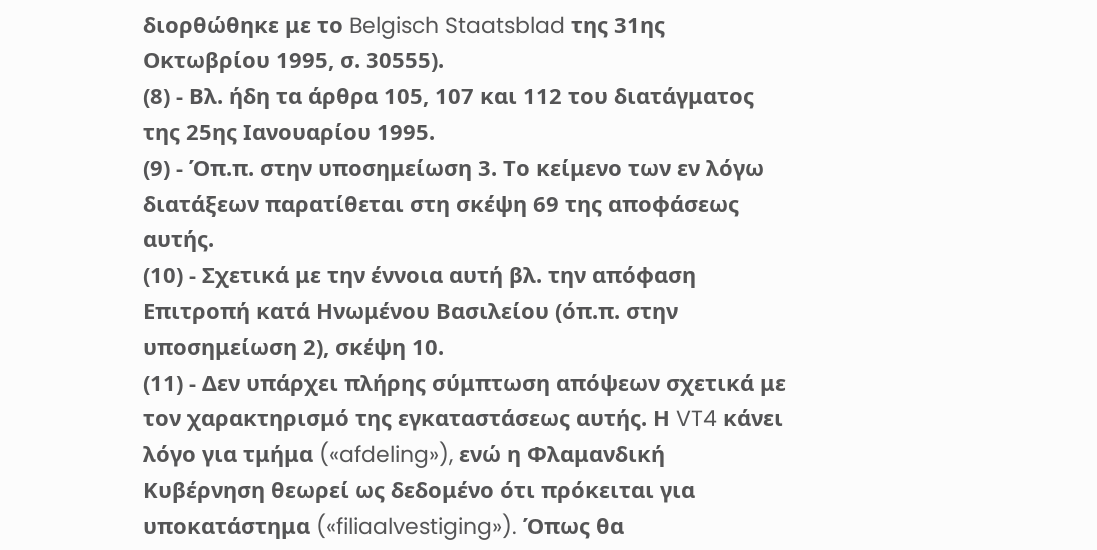διορθώθηκε με το Belgisch Staatsblad της 31ης Οκτωβρίου 1995, σ. 30555).
(8) - Βλ. ήδη τα άρθρα 105, 107 και 112 του διατάγματος της 25ης Ιανουαρίου 1995.
(9) - Όπ.π. στην υποσημείωση 3. Το κείμενο των εν λόγω διατάξεων παρατίθεται στη σκέψη 69 της αποφάσεως αυτής.
(10) - Σχετικά με την έννοια αυτή βλ. την απόφαση Επιτροπή κατά Ηνωμένου Βασιλείου (όπ.π. στην υποσημείωση 2), σκέψη 10.
(11) - Δεν υπάρχει πλήρης σύμπτωση απόψεων σχετικά με τον χαρακτηρισμό της εγκαταστάσεως αυτής. Η VT4 κάνει λόγο για τμήμα («afdeling»), ενώ η Φλαμανδική Κυβέρνηση θεωρεί ως δεδομένο ότι πρόκειται για υποκατάστημα («filiaalvestiging»). Όπως θα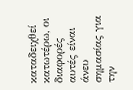καταδειχθεί κατωτέρω, οι διαφορές αυτές είναι άνευ σημασίας για την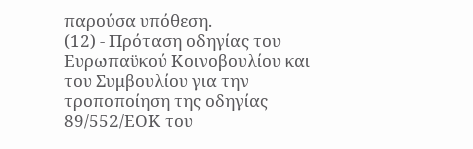παρούσα υπόθεση.
(12) - Πρόταση οδηγίας του Ευρωπαϋκού Κοινοβουλίου και του Συμβουλίου για την τροποποίηση της οδηγίας 89/552/ΕΟΚ του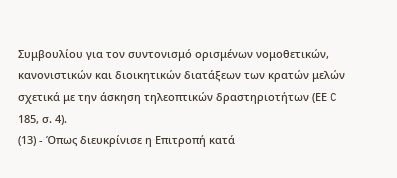Συμβουλίου για τον συντονισμό ορισμένων νομοθετικών, κανονιστικών και διοικητικών διατάξεων των κρατών μελών σχετικά με την άσκηση τηλεοπτικών δραστηριοτήτων (ΕΕ C 185, σ. 4).
(13) - Όπως διευκρίνισε η Επιτροπή κατά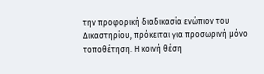την προφορική διαδικασία ενώπιον του Δικαστηρίου, πρόκειται για προσωρινή μόνο τοποθέτηση. Η κοινή θέση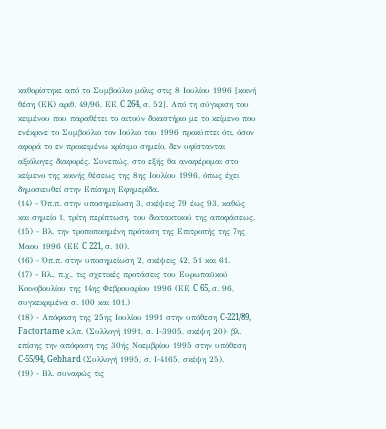καθορίστηκε από το Συμβούλιο μόλις στις 8 Ιουλίου 1996 [κοινή θέση (ΕΚ) αριθ. 49/96, ΕΕ C 264, σ. 52]. Από τη σύγκριση του κειμένου που παραθέτει το αιτούν δικαστήριο με το κείμενο που ενέκρινε το Συμβούλιο τον Ιούλιο του 1996 προκύπτει ότι, όσον αφορά το εν προκειμένω κρίσιμο σημείο, δεν υφίστανται αξιόλογες διαφορές. Συνεπώς, στο εξής θα αναφέρομαι στο κείμενο της κοινής θέσεως της 8ης Ιουλίου 1996, όπως έχει δημοσιευθεί στην Επίσημη Εφημερίδα.
(14) - Όπ.π. στην υποσημείωση 3, σκέψεις 79 έως 93, καθώς και σημείο 1, τρίτη περίπτωση, του διατακτικού της αποφάσεως.
(15) - Βλ. την τροποποιημένη πρόταση της Επιτροπής της 7ης Μαου 1996 (ΕΕ C 221, σ. 10).
(16) - Όπ.π. στην υποσημείωση 2, σκέψεις 42, 51 και 61.
(17) - Βλ., π.χ., τις σχετικές προτάσεις του Ευρωπαϋκού Κοινοβουλίου της 14ης Φεβρουαρίου 1996 (ΕΕ C 65, σ. 96, συγκεκριμένα σ. 100 και 101.)
(18) - Απόφαση της 25ης Ιουλίου 1991 στην υπόθεση C-221/89, Factortame κ.λπ. (Συλλογή 1991, σ. Ι-3905, σκέψη 20)· βλ. επίσης την απόφαση της 30ής Νοεμβρίου 1995 στην υπόθεση C-55/94, Gebhard (Συλλογή 1995, σ. Ι-4165, σκέψη 25).
(19) - Βλ. συναφώς τις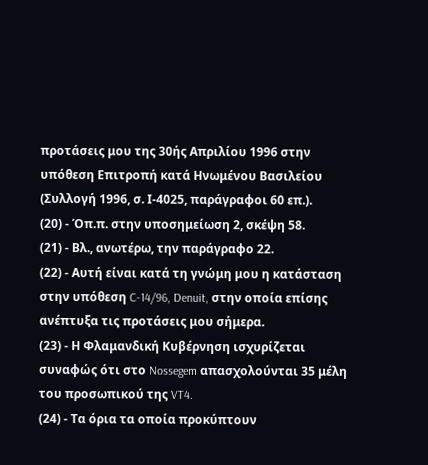προτάσεις μου της 30ής Απριλίου 1996 στην υπόθεση Επιτροπή κατά Ηνωμένου Βασιλείου (Συλλογή 1996, σ. Ι-4025, παράγραφοι 60 επ.).
(20) - Όπ.π. στην υποσημείωση 2, σκέψη 58.
(21) - Βλ., ανωτέρω, την παράγραφο 22.
(22) - Αυτή είναι κατά τη γνώμη μου η κατάσταση στην υπόθεση C-14/96, Denuit, στην οποία επίσης ανέπτυξα τις προτάσεις μου σήμερα.
(23) - Η Φλαμανδική Κυβέρνηση ισχυρίζεται συναφώς ότι στο Nossegem απασχολούνται 35 μέλη του προσωπικού της VT4.
(24) - Τα όρια τα οποία προκύπτουν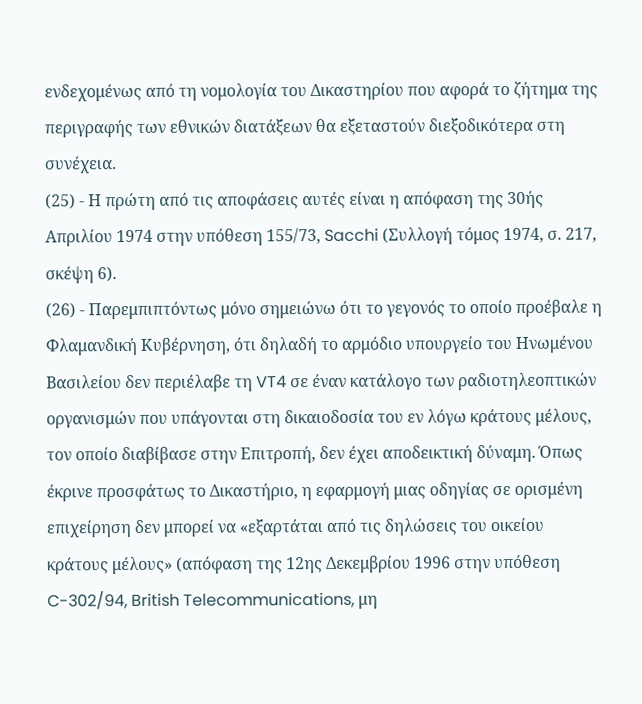ενδεχομένως από τη νομολογία του Δικαστηρίου που αφορά το ζήτημα της περιγραφής των εθνικών διατάξεων θα εξεταστούν διεξοδικότερα στη συνέχεια.
(25) - Η πρώτη από τις αποφάσεις αυτές είναι η απόφαση της 30ής Απριλίου 1974 στην υπόθεση 155/73, Sacchi (Συλλογή τόμος 1974, σ. 217, σκέψη 6).
(26) - Παρεμπιπτόντως μόνο σημειώνω ότι το γεγονός το οποίο προέβαλε η Φλαμανδική Κυβέρνηση, ότι δηλαδή το αρμόδιο υπουργείο του Ηνωμένου Βασιλείου δεν περιέλαβε τη VT4 σε έναν κατάλογο των ραδιοτηλεοπτικών οργανισμών που υπάγονται στη δικαιοδοσία του εν λόγω κράτους μέλους, τον οποίο διαβίβασε στην Επιτροπή, δεν έχει αποδεικτική δύναμη. Όπως έκρινε προσφάτως το Δικαστήριο, η εφαρμογή μιας οδηγίας σε ορισμένη επιχείρηση δεν μπορεί να «εξαρτάται από τις δηλώσεις του οικείου κράτους μέλους» (απόφαση της 12ης Δεκεμβρίου 1996 στην υπόθεση C-302/94, British Telecommunications, μη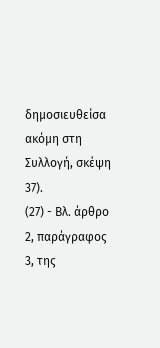δημοσιευθείσα ακόμη στη Συλλογή, σκέψη 37).
(27) - Βλ. άρθρο 2, παράγραφος 3, της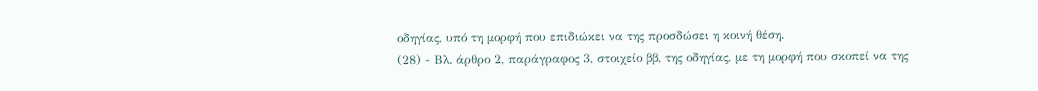οδηγίας, υπό τη μορφή που επιδιώκει να της προσδώσει η κοινή θέση.
(28) - Βλ. άρθρο 2, παράγραφος 3, στοιχείο ββ, της οδηγίας, με τη μορφή που σκοπεί να της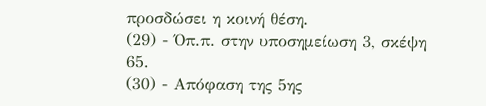προσδώσει η κοινή θέση.
(29) - Όπ.π. στην υποσημείωση 3, σκέψη 65.
(30) - Απόφαση της 5ης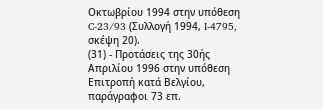Οκτωβρίου 1994 στην υπόθεση C-23/93 (Συλλογή 1994, I-4795, σκέψη 20).
(31) - Προτάσεις της 30ής Απριλίου 1996 στην υπόθεση Επιτροπή κατά Βελγίου, παράγραφοι 73 επ.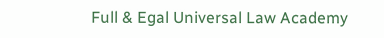Full & Egal Universal Law Academy